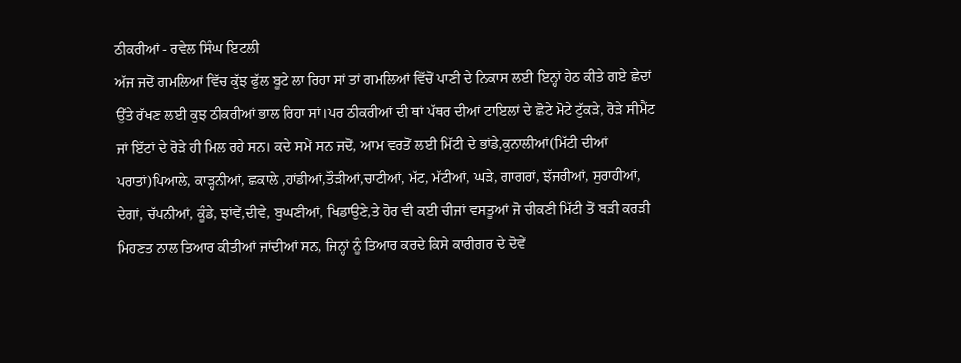ਠੀਕਰੀਆਂ - ਰਵੇਲ ਸਿੰਘ ਇਟਲੀ
ਅੱਜ ਜਦੋਂ ਗਮਲਿਆਂ ਵਿੱਚ ਕੁੱਝ ਫੁੱਲ ਬੂਟੇ ਲਾ ਰਿਹਾ ਸਾਂ ਤਾਂ ਗਮਲਿਆਂ ਵਿੱਚੋਂ ਪਾਣੀ ਦੇ ਨਿਕਾਸ ਲਈ ਇਨ੍ਹਾਂ ਹੇਠ ਕੀਤੇ ਗਏ ਛੇਦਾਂ ਉੱਤੇ ਰੱਖਣ ਲਈ ਕੁਝ ਠੀਕਰੀਆਂ ਭਾਲ ਰਿਹਾ ਸਾਂ।ਪਰ ਠੀਕਰੀਆਂ ਦੀ ਥਾਂ ਪੱਥਰ ਦੀਆਂ ਟਾਇਲਾਂ ਦੇ ਛੋਟੇ ਮੋਟੇ ਟੁੱਕੜੇ, ਰੋੜੇ ਸੀਮੈਂਟ ਜਾਂ ਇੱਟਾਂ ਦੇ ਰੋੜੇ ਹੀ ਮਿਲ ਰਹੇ ਸਨ। ਕਦੇ ਸਮੇਂ ਸਨ ਜਦੋਂ, ਆਮ ਵਰਤੋਂ ਲਈ ਮਿੱਟੀ ਦੇ ਭਾਂਡੇ,ਕੁਨਾਲੀਆਂ(ਮਿੱਟੀ ਦੀਆਂ ਪਰਾਤਾਂ)ਪਿਆਲੇ, ਕਾੜ੍ਹਨੀਆਂ, ਛਕਾਲੇ ,ਹਾਂਡੀਆਂ,ਤੌੜੀਆਂ,ਚਾਟੀਆਂ, ਮੱਟ, ਮੱਟੀਆਂ, ਘੜੇ, ਗਾਗਰਾਂ, ਝੱਜਰੀਆਂ, ਸੁਰਾਹੀਆਂ, ਦੇਗਾਂ, ਚੱਪਨੀਆਂ, ਕੂੰਡੇ, ਝਾਂਵੇਂ,ਦੀਵੇ, ਬੁਘਣੀਆਂ, ਖਿਡਾਉਣੇ,ਤੇ ਹੋਰ ਵੀ ਕਈ ਚੀਜਾਂ ਵਸਤੂਆਂ ਜੋ ਚੀਕਣੀ ਮਿੱਟੀ ਤੋਂ ਬੜੀ ਕਰੜੀ ਮਿਹਣਤ ਨਾਲ ਤਿਆਰ ਕੀਤੀਆਂ ਜਾਂਦੀਆਂ ਸਨ, ਜਿਨ੍ਹਾਂ ਨੂੰ ਤਿਆਰ ਕਰਦੇ ਕਿਸੇ ਕਾਰੀਗਰ ਦੇ ਦੋਵੇਂ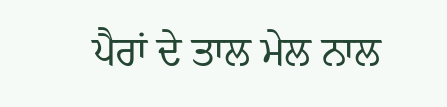ਪੈਰਾਂ ਦੇ ਤਾਲ ਮੇਲ ਨਾਲ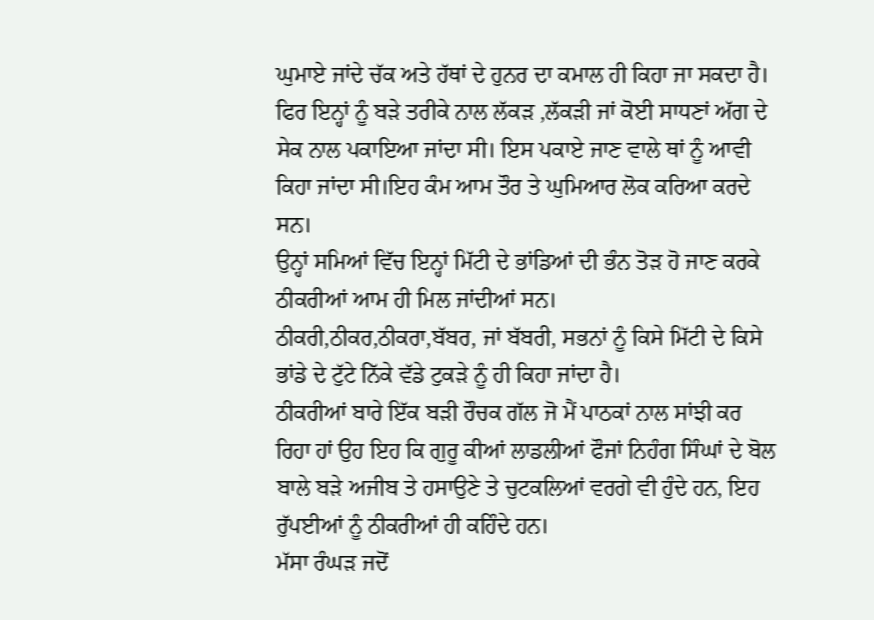ਘੁਮਾਏ ਜਾਂਦੇ ਚੱਕ ਅਤੇ ਹੱਥਾਂ ਦੇ ਹੁਨਰ ਦਾ ਕਮਾਲ ਹੀ ਕਿਹਾ ਜਾ ਸਕਦਾ ਹੈ।
ਫਿਰ ਇਨ੍ਹਾਂ ਨੂੰ ਬੜੇ ਤਰੀਕੇ ਨਾਲ ਲੱਕੜ ,ਲੱਕੜੀ ਜਾਂ ਕੋਈ ਸਾਧਣਾਂ ਅੱਗ ਦੇ ਸੇਕ ਨਾਲ ਪਕਾਇਆ ਜਾਂਦਾ ਸੀ। ਇਸ ਪਕਾਏ ਜਾਣ ਵਾਲੇ ਥਾਂ ਨੂੰ ਆਵੀ ਕਿਹਾ ਜਾਂਦਾ ਸੀ।ਇਹ ਕੰਮ ਆਮ ਤੌਰ ਤੇ ਘੁਮਿਆਰ ਲੋਕ ਕਰਿਆ ਕਰਦੇ ਸਨ।
ਉਨ੍ਹਾਂ ਸਮਿਆਂ ਵਿੱਚ ਇਨ੍ਹਾਂ ਮਿੱਟੀ ਦੇ ਭਾਂਡਿਆਂ ਦੀ ਭੰਨ ਤੋੜ ਹੋ ਜਾਣ ਕਰਕੇ ਠੀਕਰੀਆਂ ਆਮ ਹੀ ਮਿਲ ਜਾਂਦੀਆਂ ਸਨ।
ਠੀਕਰੀ,ਠੀਕਰ,ਠੀਕਰਾ,ਬੱਬਰ, ਜਾਂ ਬੱਬਰੀ, ਸਭਨਾਂ ਨੂੰ ਕਿਸੇ ਮਿੱਟੀ ਦੇ ਕਿਸੇ ਭਾਂਡੇ ਦੇ ਟੁੱਟੇ ਨਿੱਕੇ ਵੱਡੇ ਟੁਕੜੇ ਨੂੰ ਹੀ ਕਿਹਾ ਜਾਂਦਾ ਹੈ।
ਠੀਕਰੀਆਂ ਬਾਰੇ ਇੱਕ ਬੜੀ ਰੌਚਕ ਗੱਲ ਜੋ ਮੈਂ ਪਾਠਕਾਂ ਨਾਲ ਸਾਂਝੀ ਕਰ ਰਿਹਾ ਹਾਂ ਉਹ ਇਹ ਕਿ ਗੁਰੂ ਕੀਆਂ ਲਾਡਲੀਆਂ ਫੌਜਾਂ ਨਿਹੰਗ ਸਿੰਘਾਂ ਦੇ ਬੋਲ ਬਾਲੇ ਬੜੇ ਅਜੀਬ ਤੇ ਹਸਾਉਣੇ ਤੇ ਚੁਟਕਲਿਆਂ ਵਰਗੇ ਵੀ ਹੁੰਦੇ ਹਨ, ਇਹ ਰੁੱਪਈਆਂ ਨੂੰ ਠੀਕਰੀਆਂ ਹੀ ਕਹਿੰਦੇ ਹਨ।
ਮੱਸਾ ਰੰਘੜ ਜਦੋਂ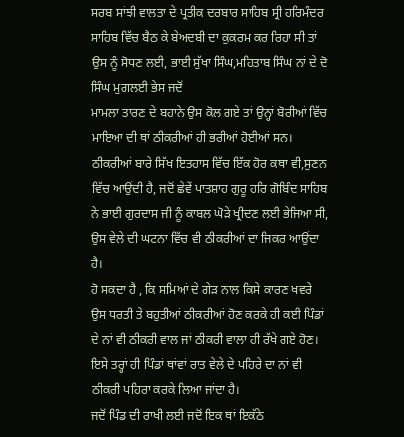ਸਰਬ ਸਾਂਝੀ ਵਾਲਤਾ ਦੇ ਪ੍ਰਤੀਕ ਦਰਬਾਰ ਸਾਹਿਬ ਸ੍ਰੀ ਹਰਿਮੰਦਰ ਸਾਹਿਬ ਵਿੱਚ ਬੈਠ ਕੇ ਬੇਅਦਬੀ ਦਾ ਕੁਕਰਮ ਕਰ ਰਿਹਾ ਸੀ ਤਾਂ ਉਸ ਨੂੰ ਸੋਧਣ ਲਈ, ਭਾਈ ਸੁੱਖਾ ਸਿੰਘ,ਮਹਿਤਾਬ ਸਿੰਘ ਨਾਂ ਦੇ ਦੋ ਸਿੰਘ ਮੁਗਲਈ ਭੇਸ ਜਦੋਂ
ਮਾਮਲਾ ਤਾਰਣ ਦੇ ਬਹਾਨੇ ਉਸ ਕੋਲ ਗਏ ਤਾਂ ਉਨ੍ਹਾਂ ਬੋਰੀਆਂ ਵਿੱਚ ਮਾਇਆ ਦੀ ਥਾਂ ਠੀਕਰੀਆਂ ਹੀ ਭਰੀਆਂ ਹੋਈਆਂ ਸਨ।
ਠੀਕਰੀਆਂ ਬਾਰੇ ਸਿੱਖ ਇਤਹਾਸ ਵਿੱਚ ਇੱਕ ਹੋਰ ਕਥਾ ਵੀ,ਸੁਣਨ ਵਿੱਚ ਆਉਂਦੀ ਹੈ, ਜਦੋਂ ਛੇਵੇਂ ਪਾਤਸ਼ਾਹ ਗੁਰੂ ਹਰਿ ਗੋਬਿੰਦ ਸਾਹਿਬ ਨੇ ਭਾਈ ਗੁਰਦਾਸ ਜੀ ਨੂੰ ਕਾਬਲ ਘੋੜੇ ਖ੍ਰੀਦਣ ਲਈ ਭੇਜਿਆ ਸੀ, ਉਸ ਵੇਲੇ ਦੀ ਘਟਨਾ ਵਿੱਚ ਵੀ ਠੀਕਰੀਆਂ ਦਾ ਜਿਕਰ ਆਉਂਦਾ ਹੈ।
ਹੋ ਸਕਦਾ ਹੈ , ਕਿ ਸਮਿਆਂ ਦੇ ਗੇੜ ਨਾਲ ਕਿਸੇ ਕਾਰਣ ਖਵਰੇ ਉਸ ਧਰਤੀ ਤੇ ਬਹੁਤੀਆਂ ਠੀਕਰੀਆਂ ਹੋਣ ਕਰਕੇ ਹੀ ਕਈ ਪਿੰਡਾਂ ਦੇ ਨਾਂ ਵੀ ਠੀਕਰੀ ਵਾਲ ਜਾਂ ਠੀਕਰੀ ਵਾਲਾ ਹੀ ਰੱਖੇ ਗਏ ਹੋਣ।
ਇਸੇ ਤਰ੍ਹਾਂ ਹੀ ਪਿੰਡਾਂ ਥਾਂਵਾਂ ਰਾਤ ਵੇਲੇ ਦੇ ਪਹਿਰੇ ਦਾ ਨਾਂ ਵੀ ਠੀਕਰੀ ਪਹਿਰਾ ਕਰਕੇ ਲਿਆ ਜਾਂਦਾ ਹੈ।
ਜਦੋਂ ਪਿੰਡ ਦੀ ਰਾਖੀ ਲਈ ਜਦੋਂ ਇਕ ਥਾਂ ਇਕੱਠੇ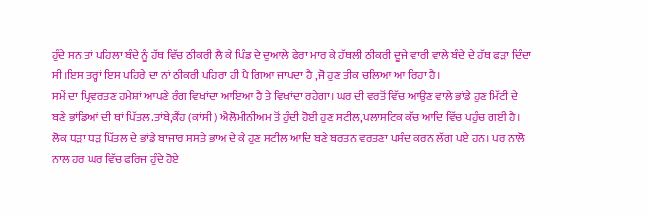ਹੁੰਦੇ ਸਨ ਤਾਂ ਪਹਿਲਾ ਬੰਦੇ ਨੂੰ ਹੱਥ ਵਿੱਚ ਠੀਕਰੀ ਲੈ ਕੇ ਪਿੰਡ ਦੇ ਦੁਆਲੇ ਫੇਰਾ ਮਾਰ ਕੇ ਹੱਥਲੀ ਠੀਕਰੀ ਦੂਜੇ ਵਾਰੀ ਵਾਲੇ ਬੰਦੇ ਦੇ ਹੱਥ ਫੜਾ ਦਿੰਦਾ ਸੀ।ਇਸ ਤਰ੍ਹਾਂ ਇਸ ਪਹਿਰੇ ਦਾ ਨਾਂ ਠੀਕਰੀ ਪਹਿਰਾ ਹੀ ਪੈ ਗਿਆ ਜਾਪਦਾ ਹੈ ,ਜੋ ਹੁਣ ਤੀਕ ਚਲਿਆ ਆ ਰਿਹਾ ਹੈ।
ਸਮੇਂ ਦਾ ਪ੍ਰਿਵਰਤਣ ਹਮੇਸ਼ਾਂ ਆਪਣੇ ਰੰਗ ਵਿਖਾਂਦਾ ਆਇਆ ਹੈ ਤੇ ਵਿਖਾਂਦਾ ਰਹੇਗਾ। ਘਰ ਦੀ ਵਰਤੋਂ ਵਿੱਚ ਆਉਣ ਵਾਲੇ ਭਾਂਡੇ ਹੁਣ ਮਿੱਟੀ ਦੇ ਬਣੇ ਭਾਂਡਿਆਂ ਦੀ ਥਾਂ ਪਿੱਤਲ.ਤਾਂਬੇ,ਕੈਂਹ (ਕਾਂਸੀ) ਐਲੋਮੀਨੀਅਮ ਤੋਂ ਹੁੰਦੀ ਹੋਈ ਹੁਣ ਸਟੀਲ,ਪਲਾਸਟਿਕ ਕੱਚ ਆਦਿ ਵਿੱਚ ਪਹੁੰਚ ਗਈ ਹੈ।
ਲੋਕ ਧੜਾ ਧੜ ਪਿੱਤਲ ਦੇ ਭਾਂਡੇ ਬਾਜਾਰ ਸਸਤੇ ਭਾਅ ਦੇ ਕੇ ਹੁਣ ਸਟੀਲ ਆਦਿ ਬਣੇ ਬਰਤਨ ਵਰਤਣਾ ਪਸੰਦ ਕਰਨ ਲੱਗ ਪਏ ਹਨ। ਪਰ ਨਾਲੋ ਨਾਲ ਹਰ ਘਰ ਵਿੱਚ ਫਰਿਜ ਹੁੰਦੇ ਹੋਏ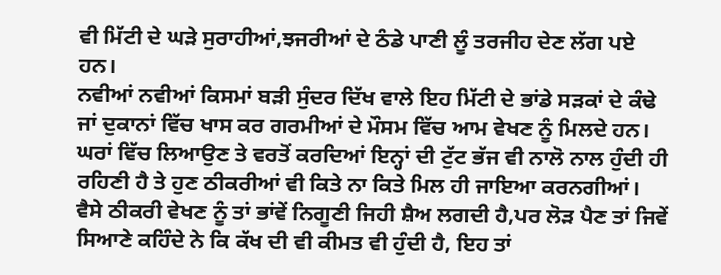ਵੀ ਮਿੱਟੀ ਦੇ ਘੜੇ ਸੁਰਾਹੀਆਂ,ਝਜਰੀਆਂ ਦੇ ਠੰਡੇ ਪਾਣੀ ਲੂੰ ਤਰਜੀਹ ਦੇਣ ਲੱਗ ਪਏ ਹਨ।
ਨਵੀਆਂ ਨਵੀਆਂ ਕਿਸਮਾਂ ਬੜੀ ਸੁੰਦਰ ਦਿੱਖ ਵਾਲੇ ਇਹ ਮਿੱਟੀ ਦੇ ਭਾਂਡੇ ਸੜਕਾਂ ਦੇ ਕੰਢੇ ਜਾਂ ਦੁਕਾਨਾਂ ਵਿੱਚ ਖਾਸ ਕਰ ਗਰਮੀਆਂ ਦੇ ਮੌਸਮ ਵਿੱਚ ਆਮ ਵੇਖਣ ਨੂੰ ਮਿਲਦੇ ਹਨ।
ਘਰਾਂ ਵਿੱਚ ਲਿਆਉਣ ਤੇ ਵਰਤੋਂ ਕਰਦਿਆਂ ਇਨ੍ਹਾਂ ਦੀ ਟੁੱਟ ਭੱਜ ਵੀ ਨਾਲੋ ਨਾਲ ਹੁੰਦੀ ਹੀ ਰਹਿਣੀ ਹੈ ਤੇ ਹੁਣ ਠੀਕਰੀਆਂ ਵੀ ਕਿਤੇ ਨਾ ਕਿਤੇ ਮਿਲ ਹੀ ਜਾਇਆ ਕਰਨਗੀਆਂ।
ਵੈਸੇ ਠੀਕਰੀ ਵੇਖਣ ਨੂੰ ਤਾਂ ਭਾਂਵੇਂ ਨਿਗੂਣੀ ਜਿਹੀ ਸ਼ੈਅ ਲਗਦੀ ਹੈ,ਪਰ ਲੋੜ ਪੈਣ ਤਾਂ ਜਿਵੇਂ ਸਿਆਣੇ ਕਹਿੰਦੇ ਨੇ ਕਿ ਕੱਖ ਦੀ ਵੀ ਕੀਮਤ ਵੀ ਹੁੰਦੀ ਹੈ, ਇਹ ਤਾਂ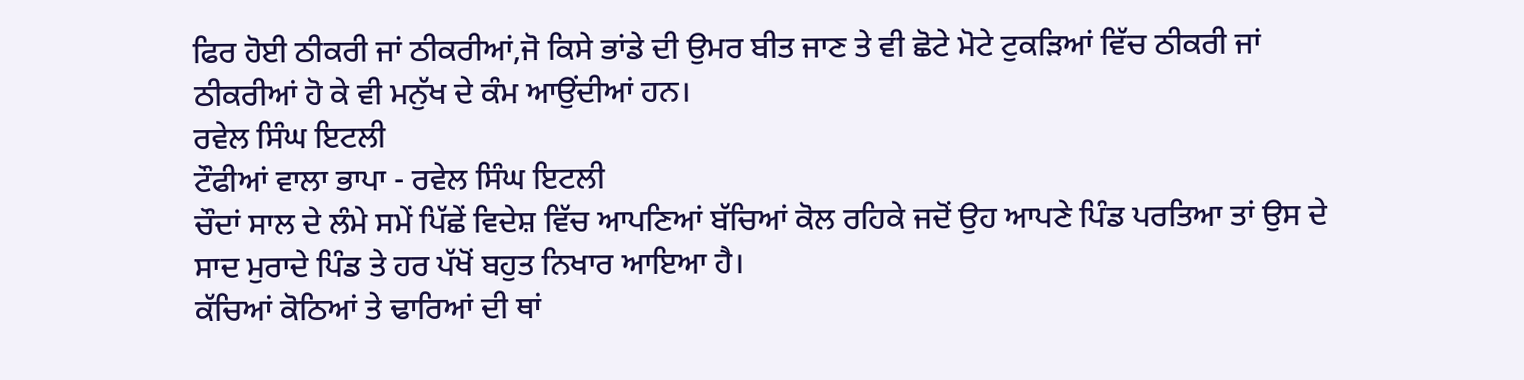ਫਿਰ ਹੋਈ ਠੀਕਰੀ ਜਾਂ ਠੀਕਰੀਆਂ,ਜੋ ਕਿਸੇ ਭਾਂਡੇ ਦੀ ਉਮਰ ਬੀਤ ਜਾਣ ਤੇ ਵੀ ਛੋਟੇ ਮੋਟੇ ਟੁਕੜਿਆਂ ਵਿੱਚ ਠੀਕਰੀ ਜਾਂ ਠੀਕਰੀਆਂ ਹੋ ਕੇ ਵੀ ਮਨੁੱਖ ਦੇ ਕੰਮ ਆਉਂਦੀਆਂ ਹਨ।
ਰਵੇਲ ਸਿੰਘ ਇਟਲੀ
ਟੌਫੀਆਂ ਵਾਲਾ ਭਾਪਾ - ਰਵੇਲ ਸਿੰਘ ਇਟਲੀ
ਚੌਦਾਂ ਸਾਲ ਦੇ ਲੰਮੇ ਸਮੇਂ ਪਿੱਛੇਂ ਵਿਦੇਸ਼ ਵਿੱਚ ਆਪਣਿਆਂ ਬੱਚਿਆਂ ਕੋਲ ਰਹਿਕੇ ਜਦੋਂ ਉਹ ਆਪਣੇ ਪਿੰਡ ਪਰਤਿਆ ਤਾਂ ਉਸ ਦੇ ਸਾਦ ਮੁਰਾਦੇ ਪਿੰਡ ਤੇ ਹਰ ਪੱਖੋਂ ਬਹੁਤ ਨਿਖਾਰ ਆਇਆ ਹੈ।
ਕੱਚਿਆਂ ਕੋਠਿਆਂ ਤੇ ਢਾਰਿਆਂ ਦੀ ਥਾਂ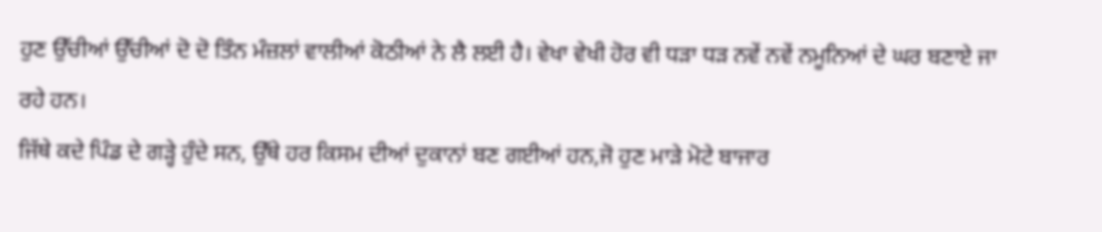ਹੁਣ ਉੱਚੀਆਂ ਉੱਚੀਆਂ ਦੋ ਦੋ ਤਿੰਨ ਮੰਜ਼ਲਾਂ ਵਾਲੀਆਂ ਕੋਠੀਆਂ ਨੇ ਲੈ ਲਈ ਹੈ। ਵੇਖਾ ਵੇਖੀ ਹੋਰ ਵੀ ਧੜਾ ਧੜ ਨਵੇਂ ਨਵੇਂ ਨਮੂਨਿਆਂ ਦੇ ਘਰ ਬਣਾਏ ਜਾ ਰਹੇ ਹਨ।
ਜਿੱਥੇ ਕਦੇ ਪਿੰਡ ਦੇ ਗੜ੍ਹੇ ਹੁੰਦੇ ਸਨ, ਉੱਥੇ ਹਰ ਕਿਸਮ ਦੀਆਂ ਦੁਕਾਨਾਂ ਬਣ ਗਈਆਂ ਹਨ,ਜੋ ਹੁਣ ਮਾੜੇ ਮੋਟੇ ਬਾਜਾਰ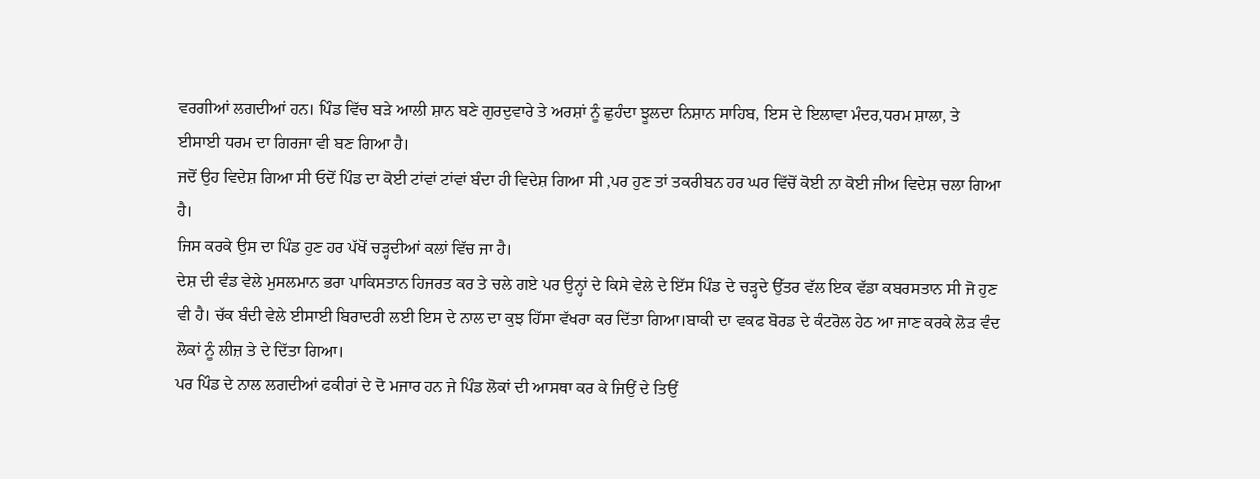ਵਰਗੀਆਂ ਲਗਦੀਆਂ ਹਨ। ਪਿੰਡ ਵਿੱਚ ਬੜੇ ਆਲੀ ਸ਼ਾਨ ਬਣੇ ਗੁਰਦੁਵਾਰੇ ਤੇ ਅਰਸ਼ਾਂ ਨੂੰ ਛੁਹੰਦਾ ਝੂਲਦਾ ਨਿਸ਼ਾਨ ਸਾਹਿਬ, ਇਸ ਦੇ ਇਲਾਵਾ ਮੰਦਰ,ਧਰਮ ਸ਼ਾਲਾ, ਤੇ ਈਸਾਈ ਧਰਮ ਦਾ ਗਿਰਜਾ ਵੀ ਬਣ ਗਿਆ ਹੈ।
ਜਦੋਂ ਉਹ ਵਿਦੇਸ਼ ਗਿਆ ਸੀ ਓਦੋਂ ਪਿੰਡ ਦਾ ਕੋਈ ਟਾਂਵਾਂ ਟਾਂਵਾਂ ਬੰਦਾ ਹੀ ਵਿਦੇਸ਼ ਗਿਆ ਸੀ ,ਪਰ ਹੁਣ ਤਾਂ ਤਕਰੀਬਨ ਹਰ ਘਰ ਵਿੱਚੋਂ ਕੋਈ ਨਾ ਕੋਈ ਜੀਅ ਵਿਦੇਸ਼ ਚਲਾ ਗਿਆ ਹੈ।
ਜਿਸ ਕਰਕੇ ਉਸ ਦਾ ਪਿੰਡ ਹੁਣ ਹਰ ਪੱਖੋਂ ਚੜ੍ਹਦੀਆਂ ਕਲਾਂ ਵਿੱਚ ਜਾ ਹੈ।
ਦੇਸ਼ ਦੀ ਵੰਡ ਵੇਲੇ ਮੁਸਲਮਾਨ ਭਰਾ ਪਾਕਿਸਤਾਨ ਹਿਜਰਤ ਕਰ ਤੇ ਚਲੇ ਗਏ ਪਰ ਉਨ੍ਹਾਂ ਦੇ ਕਿਸੇ ਵੇਲੇ ਦੇ ਇੱਸ ਪਿੰਡ ਦੇ ਚੜ੍ਹਦੇ ਉੱਤਰ ਵੱਲ ਇਕ ਵੱਡਾ ਕਬਰਸਤਾਨ ਸੀ ਜੋ ਹੁਣ ਵੀ ਹੈ। ਚੱਕ ਬੰਦੀ ਵੇਲੇ ਈਸਾਈ ਬਿਰਾਦਰੀ ਲਈ ਇਸ ਦੇ ਨਾਲ ਦਾ ਕੁਝ ਹਿੱਸਾ ਵੱਖਰਾ ਕਰ ਦਿੱਤਾ ਗਿਆ।ਬਾਕੀ ਦਾ ਵਕਫ ਬੋਰਡ ਦੇ ਕੰਟਰੋਲ ਹੇਠ ਆ ਜਾਣ ਕਰਕੇ ਲੋੜ ਵੰਦ ਲੋਕਾਂ ਨੂੰ ਲੀਜ਼ ਤੇ ਦੇ ਦਿੱਤਾ ਗਿਆ।
ਪਰ ਪਿੰਡ ਦੇ ਨਾਲ ਲਗਦੀਆਂ ਫਕੀਰਾਂ ਦੇ ਦੋ ਮਜਾਰ ਹਨ ਜੇ ਪਿੰਡ ਲੋਕਾਂ ਦੀ ਆਸਥਾ ਕਰ ਕੇ ਜਿਉਂ ਦੇ ਤਿਉਂ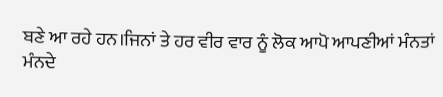ਬਣੇ ਆ ਰਹੇ ਹਨ।ਜਿਨਾਂ ਤੇ ਹਰ ਵੀਰ ਵਾਰ ਨੂੰ ਲੋਕ ਆਪੋ ਆਪਣੀਆਂ ਮੰਨਤਾਂ ਮੰਨਦੇ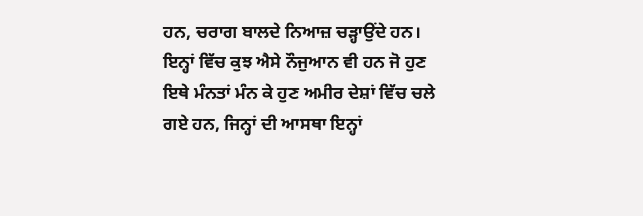ਹਨ, ਚਰਾਗ ਬਾਲਦੇ ਨਿਆਜ਼ ਚੜ੍ਹਾਉਂਦੇ ਹਨ।
ਇਨ੍ਹਾਂ ਵਿੱਚ ਕੁਝ ਐਸੇ ਨੌਜੁਆਨ ਵੀ ਹਨ ਜੋ ਹੁਣ ਇਥੇ ਮੰਨਤਾਂ ਮੰਨ ਕੇ ਹੁਣ ਅਮੀਰ ਦੇਸ਼ਾਂ ਵਿੱਚ ਚਲੇ ਗਏ ਹਨ, ਜਿਨ੍ਹਾਂ ਦੀ ਆਸਥਾ ਇਨ੍ਹਾਂ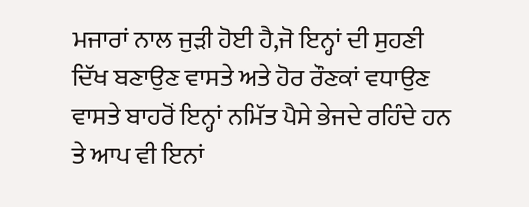ਮਜਾਰਾਂ ਨਾਲ ਜੁੜੀ ਹੋਈ ਹੈ,ਜੋ ਇਨ੍ਹਾਂ ਦੀ ਸੁਹਣੀ ਦਿੱਖ ਬਣਾਉਣ ਵਾਸਤੇ ਅਤੇ ਹੋਰ ਰੌਣਕਾਂ ਵਧਾਉਣ ਵਾਸਤੇ ਬਾਹਰੋਂ ਇਨ੍ਹਾਂ ਨਮਿੱਤ ਪੈਸੇ ਭੇਜਦੇ ਰਹਿੰਦੇ ਹਨ ਤੇ ਆਪ ਵੀ ਇਨਾਂ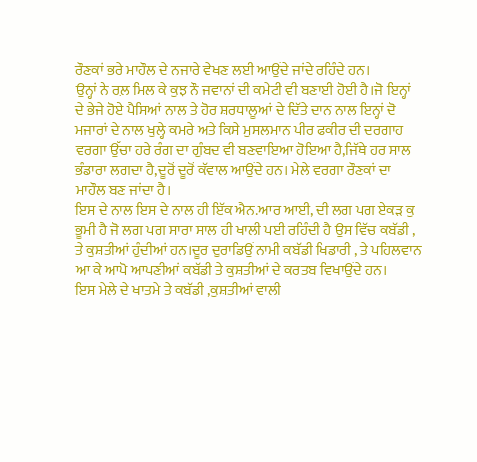ਰੌਣਕਾਂ ਭਰੇ ਮਾਹੌਲ ਦੇ ਨਜਾਰੇ ਵੇਖਣ ਲਈ ਆਉਂਦੇ ਜਾਂਦੇ ਰਹਿੰਦੇ ਹਨ।
ਉਨ੍ਹਾਂ ਨੇ ਰਲ਼ ਮਿਲ ਕੇ ਕੁਝ ਨੌ ਜਵਾਨਾਂ ਦੀ ਕਮੇਟੀ ਵੀ ਬਣਾਈ ਹੋਈ ਹੈ।ਜੋ ਇਨ੍ਹਾਂ ਦੇ ਭੇਜੇ ਹੋਏ ਪੈਸਿਆਂ ਨਾਲ ਤੇ ਹੋਰ ਸ਼ਰਧਾਲੂਆਂ ਦੇ ਦਿੱਤੇ ਦਾਨ ਨਾਲ ਇਨ੍ਹਾਂ ਦੋ ਮਜਾਰਾਂ ਦੇ ਨਾਲ ਖੁਲ੍ਹੇ ਕਮਰੇ ਅਤੇ ਕਿਸੇ ਮੁਸਲਮਾਨ ਪੀਰ ਫਕੀਰ ਦੀ ਦਰਗਾਹ ਵਰਗਾ ਉੱਚਾ ਹਰੇ ਰੰਗ ਦਾ ਗੁੰਬਦ ਵੀ ਬਣਵਾਇਆ ਹੋਇਆ ਹੈ,ਜਿੱਥੇ ਹਰ ਸਾਲ ਭੰਡਾਰਾ ਲਗਦਾ ਹੈ,ਦੂਰੋਂ ਦੂਰੋਂ ਕੱਵਾਲ ਆਉਂਦੇ ਹਨ। ਮੇਲੇ ਵਰਗਾ ਰੌਣਕਾਂ ਦਾ ਮਾਹੌਲ ਬਣ ਜਾਂਦਾ ਹੈ।
ਇਸ ਦੇ ਨਾਲ ਇਸ ਦੇ ਨਾਲ ਹੀ ਇੱਕ ਐਨ.ਆਰ ਆਈ, ਦੀ ਲਗ ਪਗ ਏਕੜ ਕੁ ਭੂਮੀ ਹੈ ਜੋ ਲਗ ਪਗ ਸਾਰਾ ਸਾਲ ਹੀ ਖਾਲੀ ਪਈ ਰਹਿੰਦੀ ਹੈ ਉਸ ਵਿੱਚ ਕਬੱਡੀ , ਤੇ ਕੁਸ਼ਤੀਆਂ ਹੁੰਦੀਆਂ ਹਨ।ਦੂਰ ਦੁਰਾਡਿਉਂ ਨਾਮੀ ਕਬੱਡੀ ਖਿਡਾਰੀ , ਤੇ ਪਹਿਲਵਾਨ ਆ ਕੇ ਆਪੋ ਆਪਣੀਆਂ ਕਬੱਡੀ ਤੇ ਕੁਸ਼ਤੀਆਂ ਦੇ ਕਰਤਬ ਵਿਖਾਉਂਦੇ ਹਨ।
ਇਸ ਮੇਲੇ ਦੇ ਖਾਤਮੇ ਤੇ ਕਬੱਡੀ ,ਕੁਸ਼ਤੀਆਂ ਵਾਲੀ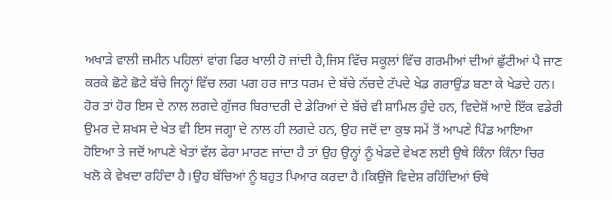ਅਖਾੜੇ ਵਾਲੀ ਜ਼ਮੀਨ ਪਹਿਲਾਂ ਵਾਂਗ ਫਿਰ ਖਾਲੀ ਹੋ ਜਾਂਦੀ ਹੈ,ਜਿਸ ਵਿੱਚ ਸਕੂਲਾਂ ਵਿੱਚ ਗਰਮੀਆਂ ਦੀਆਂ ਛੁੱਟੀਆਂ ਪੈ ਜਾਣ ਕਰਕੇ ਛੋਟੇ ਛੋਟੇ ਬੱਚੇ ਜਿਨ੍ਹਾਂ ਵਿੱਚ ਲਗ ਪਗ ਹਰ ਜਾਤ ਧਰਮ ਦੇ ਬੱਚੇ ਨੱਚਦੇ ਟੱਪਦੇ ਖੇਡ ਗਰਾਉਂਡ ਬਣਾ ਕੇ ਖੇਡਦੇ ਹਨ।
ਹੋਰ ਤਾਂ ਹੋਰ ਇਸ ਦੇ ਨਾਲ ਲਗਦੇ ਗੁੱਜਰ ਬਿਰਾਦਰੀ ਦੇ ਡੇਰਿਆਂ ਦੇ ਬੱਚੇ ਵੀ ਸ਼ਾਮਿਲ ਹੁੰਦੇ ਹਨ, ਵਿਦੇਸ਼ੋਂ ਆਏ ਇੱਕ ਵਡੇਰੀ ਉਮਰ ਦੇ ਸ਼ਖਸ ਦੇ ਖੇਤ ਵੀ ਇਸ ਜਗ੍ਹਾ ਦੇ ਨਾਲ ਹੀ ਲਗਦੇ ਹਨ, ਉਹ ਜਦੋਂ ਦਾ ਕੁਝ ਸਮੇਂ ਤੋਂ ਆਪਣੇ ਪਿੰਡ ਆਇਆ ਹੋਇਆ ਤੇ ਜਦੋਂ ਆਪਣੇ ਖੇਤਾਂ ਵੱਲ ਫੇਰਾ ਮਾਰਣ ਜਾਂਦਾ ਹੈ ਤਾਂ ਉਹ ਉਨ੍ਹਾਂ ਨੂੰ ਖੇਡਦੇ ਵੇਖਣ ਲਈ ਉਥੇ ਕਿੰਨਾ ਕਿੰਨਾ ਚਿਰ ਖਲੋ ਕੇ ਵੇਖਦਾ ਰਹਿੰਦਾ ਹੈ।ਉਹ ਬੱਚਿਆਂ ਨੂੰ ਬਹੁਤ ਪਿਆਰ ਕਰਦਾ ਹੈ।ਕਿਉਂਜੋ ਵਿਦੇਸ਼ ਰਹਿੰਦਿਆਂ ਓਥੇ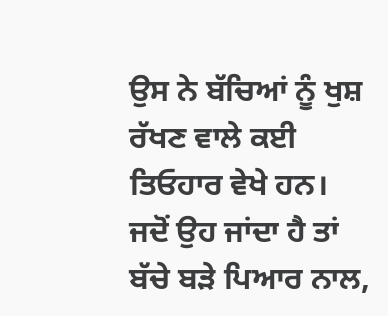ਉਸ ਨੇ ਬੱਚਿਆਂ ਨੂੰ ਖੁਸ਼ ਰੱਖਣ ਵਾਲੇ ਕਈ ਤਿਓਹਾਰ ਵੇਖੇ ਹਨ।
ਜਦੋਂ ਉਹ ਜਾਂਦਾ ਹੈ ਤਾਂ ਬੱਚੇ ਬੜੇ ਪਿਆਰ ਨਾਲ,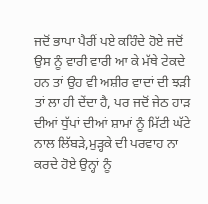ਜਦੋਂ ਭਾਪਾ ਪੈਰੀਂ ਪਏ ਕਹਿੰਦੇ ਹੋਏ ਜਦੋਂ ਉਸ ਨੂੰ ਵਾਰੀ ਵਾਰੀ ਆ ਕੇ ਮੱਥੇ ਟੇਕਦੇ ਹਨ ਤਾਂ ਉਹ ਵੀ ਅਸ਼ੀਰ ਵਾਦਾਂ ਦੀ ਝੜੀ ਤਾਂ ਲਾ ਹੀ ਦੇਂਦਾ ਹੈ, ਪਰ ਜਦੋਂ ਜੇਠ ਹਾੜ ਦੀਆਂ ਧੁੱਪਾਂ ਦੀਆਂ ਸ਼ਾਮਾਂ ਨੂੰ ਮਿੱਟੀ ਘੱਟੇ ਨਾਲ ਲਿੱਬੜੇ,ਮੁੜ੍ਹਕੇ ਦੀ ਪਰਵਾਹ ਨਾ ਕਰਦੇ ਹੋਏ ਉਨ੍ਹਾਂ ਨੂੰ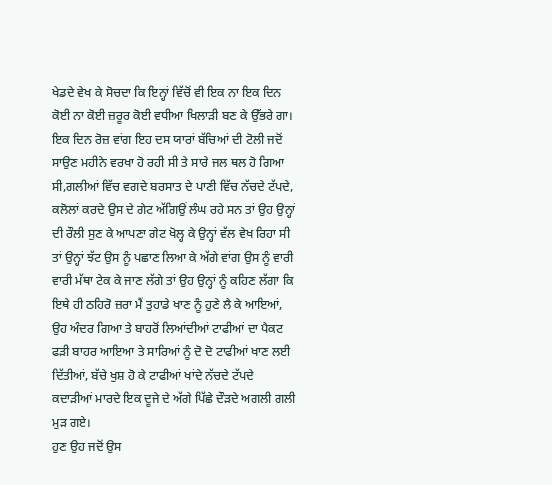ਖੇਡਦੇ ਵੇਖ ਕੇ ਸੋਚਦਾ ਕਿ ਇਨ੍ਹਾਂ ਵਿੱਚੋਂ ਵੀ ਇਕ ਨਾ ਇਕ ਦਿਨ ਕੋਈ ਨਾ ਕੋਈ ਜ਼ਰੂਰ ਕੋਈ ਵਧੀਆ ਖਿਲਾੜੀ ਬਣ ਕੇ ਉੱਭਰੇ ਗਾ।
ਇਕ ਦਿਨ ਰੋਜ਼ ਵਾਂਗ ਇਹ ਦਸ ਯਾਰਾਂ ਬੱਚਿਆਂ ਦੀ ਟੋਲੀ ਜਦੋਂ ਸਾਉਣ ਮਹੀਨੇ ਵਰਖਾ ਹੋ ਰਹੀ ਸੀ ਤੇ ਸਾਰੇ ਜਲ ਥਲ ਹੋ ਗਿਆ ਸੀ,ਗਲੀਆਂ ਵਿੱਚ ਵਗਦੇ ਬਰਸਾਤ ਦੇ ਪਾਣੀ ਵਿੱਚ ਨੱਚਦੇ ਟੱਪਦੇ, ਕਲੋਲਾਂ ਕਰਦੇ ਉਸ ਦੇ ਗੇਟ ਅੱਗਿਉਂ ਲੰਘ ਰਹੇ ਸਨ ਤਾਂ ਉਹ ਉਨ੍ਹਾਂ ਦੀ ਰੌਲੀ ਸੁਣ ਕੇ ਆਪਣਾ ਗੇਟ ਖੋਲ੍ਹ ਕੇ ਉਨ੍ਹਾਂ ਵੱਲ ਵੇਖ ਰਿਹਾ ਸੀ ਤਾਂ ਉਨ੍ਹਾਂ ਝੱਟ ਉਸ ਨੂੰ ਪਛਾਣ ਲਿਆ ਕੇ ਅੱਗੇ ਵਾਂਗ ਉਸ ਨੂੰ ਵਾਰੀ ਵਾਰੀ ਮੱਥਾ ਟੇਕ ਕੇ ਜਾਣ ਲੱਗੇ ਤਾਂ ਉਹ ਉਨ੍ਹਾਂ ਨੂੰ ਕਹਿਣ ਲੱਗਾ ਕਿ ਇਥੇ ਹੀ ਠਹਿਰੋ ਜ਼ਰਾ ਮੈਂ ਤੁਹਾਡੇ ਖਾਣ ਨੂੰ ਹੁਣੇ ਲੈ ਕੇ ਆਇਆਂ, ਉਹ ਅੰਦਰ ਗਿਆ ਤੇ ਬਾਹਰੋਂ ਲਿਆਂਦੀਆਂ ਟਾਫੀਆਂ ਦਾ ਪੈਕਟ ਫੜੀ ਬਾਹਰ ਆਇਆ ਤੇ ਸਾਰਿਆਂ ਨੂੰ ਦੋ ਦੋ ਟਾਫੀਆਂ ਖਾਣ ਲਈ ਦਿੱਤੀਆਂ, ਬੱਚੇ ਖੁਸ਼ ਹੋ ਕੇ ਟਾਫੀਆਂ ਖਾਂਦੇ ਨੱਚਦੇ ਟੱਪਦੇ ਕਦਾੜੀਆਂ ਮਾਰਦੇ ਇਕ ਦੂਜੇ ਦੇ ਅੱਗੇ ਪਿੱਛੇ ਦੌੜਦੇ ਅਗਲੀ ਗਲੀ ਮੁੜ ਗਏ।
ਹੁਣ ਉਹ ਜਦੋਂ ਉਸ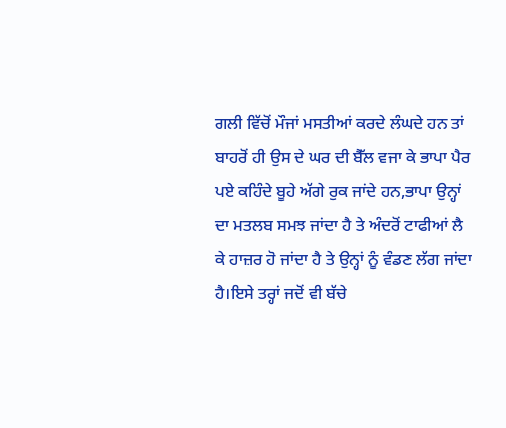ਗਲੀ ਵਿੱਚੋਂ ਮੌਜਾਂ ਮਸਤੀਆਂ ਕਰਦੇ ਲੰਘਦੇ ਹਨ ਤਾਂ ਬਾਹਰੋਂ ਹੀ ਉਸ ਦੇ ਘਰ ਦੀ ਬੈੱਲ ਵਜਾ ਕੇ ਭਾਪਾ ਪੈਰ ਪਏ ਕਹਿੰਦੇ ਬੂਹੇ ਅੱਗੇ ਰੁਕ ਜਾਂਦੇ ਹਨ,ਭਾਪਾ ਉਨ੍ਹਾਂ ਦਾ ਮਤਲਬ ਸਮਝ ਜਾਂਦਾ ਹੈ ਤੇ ਅੰਦਰੋਂ ਟਾਫੀਆਂ ਲੈ ਕੇ ਹਾਜ਼ਰ ਹੋ ਜਾਂਦਾ ਹੈ ਤੇ ਉਨ੍ਹਾਂ ਨੂੰ ਵੰਡਣ ਲੱਗ ਜਾਂਦਾ ਹੈ।ਇਸੇ ਤਰ੍ਹਾਂ ਜਦੋਂ ਵੀ ਬੱਚੇ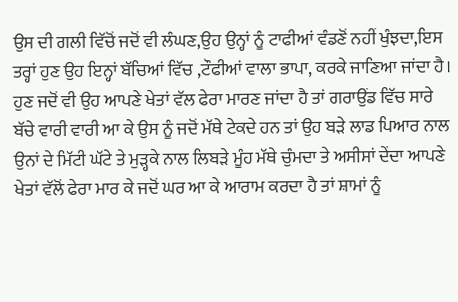ਉਸ ਦੀ ਗਲੀ ਵਿੱਚੋਂ ਜਦੋਂ ਵੀ ਲੰਘਣ,ਉਹ ਉਨ੍ਹਾਂ ਨੂੰ ਟਾਫੀਆਂ ਵੰਡਣੋਂ ਨਹੀਂ ਖੁੰਝਦਾ,ਇਸ ਤਰ੍ਹਾਂ ਹੁਣ ਉਹ ਇਨ੍ਹਾਂ ਬੱਚਿਆਂ ਵਿੱਚ ,ਟੌਫੀਆਂ ਵਾਲਾ ਭਾਪਾ, ਕਰਕੇ ਜਾਣਿਆ ਜਾਂਦਾ ਹੈ।
ਹੁਣ ਜਦੋਂ ਵੀ ਉਹ ਆਪਣੇ ਖੇਤਾਂ ਵੱਲ ਫੇਰਾ ਮਾਰਣ ਜਾਂਦਾ ਹੈ ਤਾਂ ਗਰਾਉਂਡ ਵਿੱਚ ਸਾਰੇ ਬੱਚੇ ਵਾਰੀ ਵਾਰੀ ਆ ਕੇ ਉਸ ਨੂੰ ਜਦੋਂ ਮੱਥੇ ਟੇਕਦੇ ਹਨ ਤਾਂ ਉਹ ਬੜੇ ਲਾਡ ਪਿਆਰ ਨਾਲ ਉਨਾਂ ਦੇ ਮਿੱਟੀ ਘੱਟੇ ਤੇ ਮੁੜ੍ਹਕੇ ਨਾਲ ਲਿਬੜੇ ਮੂੰਹ ਮੱਥੇ ਚੁੰਮਦਾ ਤੇ ਅਸੀਸਾਂ ਦੇਂਦਾ ਆਪਣੇ ਖੇਤਾਂ ਵੱਲੋਂ ਫੇਰਾ ਮਾਰ ਕੇ ਜਦੋਂ ਘਰ ਆ ਕੇ ਆਰਾਮ ਕਰਦਾ ਹੈ ਤਾਂ ਸ਼ਾਮਾਂ ਨੂੰ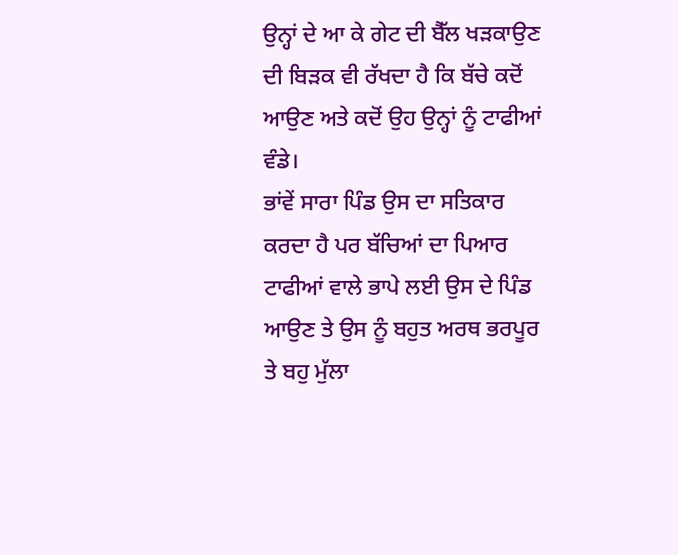ਉਨ੍ਹਾਂ ਦੇ ਆ ਕੇ ਗੇਟ ਦੀ ਬੈੱਲ ਖੜਕਾਉਣ ਦੀ ਬਿੜਕ ਵੀ ਰੱਖਦਾ ਹੈ ਕਿ ਬੱਚੇ ਕਦੋਂ ਆਉਣ ਅਤੇ ਕਦੋਂ ਉਹ ਉਨ੍ਹਾਂ ਨੂੰ ਟਾਫੀਆਂ ਵੰਡੇ।
ਭਾਂਵੇਂ ਸਾਰਾ ਪਿੰਡ ਉਸ ਦਾ ਸਤਿਕਾਰ ਕਰਦਾ ਹੈ ਪਰ ਬੱਚਿਆਂ ਦਾ ਪਿਆਰ ਟਾਫੀਆਂ ਵਾਲੇ ਭਾਪੇ ਲਈ ਉਸ ਦੇ ਪਿੰਡ ਆਉਣ ਤੇ ਉਸ ਨੂੰ ਬਹੁਤ ਅਰਥ ਭਰਪੂਰ ਤੇ ਬਹੁ ਮੁੱਲਾ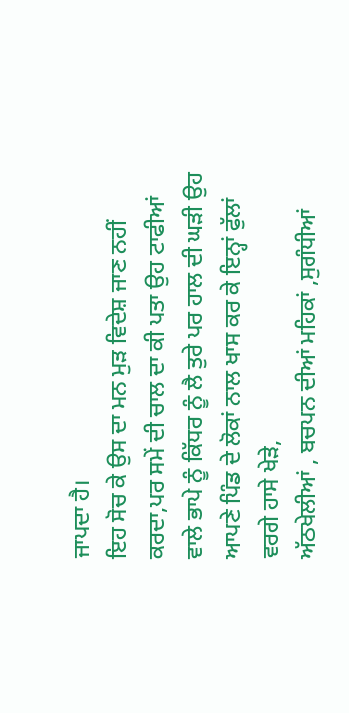ਜਾਪਦਾ ਹੈ।
ਇਹ ਸੋਚ ਕੇ ਉਸ ਦਾ ਮਨ ਮੁੜ ਵਿਦੇਸ਼ ਜਾਣ ਨਹੀਂ ਕਰਦਾ,ਪਰ ਸਮੇਂ ਦੀ ਚਾਲ ਦਾ ਕੀ ਪਤਾ ਉਹ ਟਾਫੀਆਂ ਵਾਲੇ ਭਾਪੇ ਨੂੰ ਕਿੱਧਰ ਨੂੰ ਲੈ ਤੁਰੇ ਪਰ ਹਾਲ ਦੀ ਘੜੀ ਉਹ ਆਪਣੇ ਪਿੰਡ ਦੇ ਲੋਕਾਂ ਨਾਲ ਖਾਸ ਕਰ ਕੇ ਇਨ੍ਹਾਂ ਫੁੱਲਾਂ ਵਰਗੇ ਹਾਸੇ ਖੇੜੇ,
ਅੱਠਖੇਲੀਆਂ , ਬਚਪਨ ਦੀਆਂ ਮਹਿਕਾਂ ,ਸੁਗੰਧੀਆਂ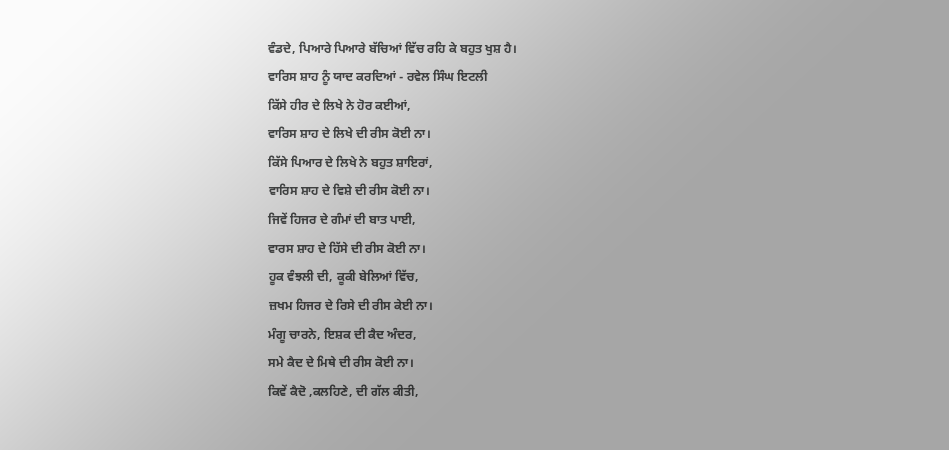ਵੰਡਦੇ, ਪਿਆਰੇ ਪਿਆਰੇ ਬੱਚਿਆਂ ਵਿੱਚ ਰਹਿ ਕੇ ਬਹੁਤ ਖੁਸ਼ ਹੈ।
ਵਾਰਿਸ ਸ਼ਾਹ ਨੂੰ ਯਾਦ ਕਰਦਿਆਂ - ਰਵੇਲ ਸਿੰਘ ਇਟਲੀ
ਕਿੱਸੇ ਹੀਰ ਦੇ ਲਿਖੇ ਨੇ ਹੋਰ ਕਈਆਂ,
ਵਾਰਿਸ ਸ਼ਾਹ ਦੇ ਲਿਖੇ ਦੀ ਰੀਸ ਕੋਈ ਨਾ।
ਕਿੱਸੇ ਪਿਆਰ ਦੇ ਲਿਖੇ ਨੇ ਬਹੁਤ ਸ਼ਾਇਰਾਂ,
ਵਾਰਿਸ ਸ਼ਾਹ ਦੇ ਵਿਸ਼ੇ ਦੀ ਰੀਸ ਕੋਈ ਨਾ।
ਜਿਵੇਂ ਹਿਜਰ ਦੇ ਗੰਮਾਂ ਦੀ ਬਾਤ ਪਾਈ,
ਵਾਰਸ ਸ਼ਾਹ ਦੇ ਹਿੱਸੇ ਦੀ ਰੀਸ ਕੋਈ ਨਾ।
ਹੂਕ ਵੰਝਲੀ ਦੀ, ਕੂਕੀ ਬੇਲਿਆਂ ਵਿੱਚ,
ਜ਼ਖਮ ਹਿਜਰ ਦੇ ਰਿਸੇ ਦੀ ਰੀਸ ਕੇਈ ਨਾ।
ਮੰਗੂ ਚਾਰਨੇ, ਇਸ਼ਕ ਦੀ ਕੈਦ ਅੰਦਰ,
ਸਮੇ ਕੈਦ ਦੇ ਮਿਥੇ ਦੀ ਰੀਸ ਕੋਈ ਨਾ।
ਕਿਵੇਂ ਕੈਦੋ ,ਕਲਹਿਣੇ, ਦੀ ਗੱਲ ਕੀਤੀ,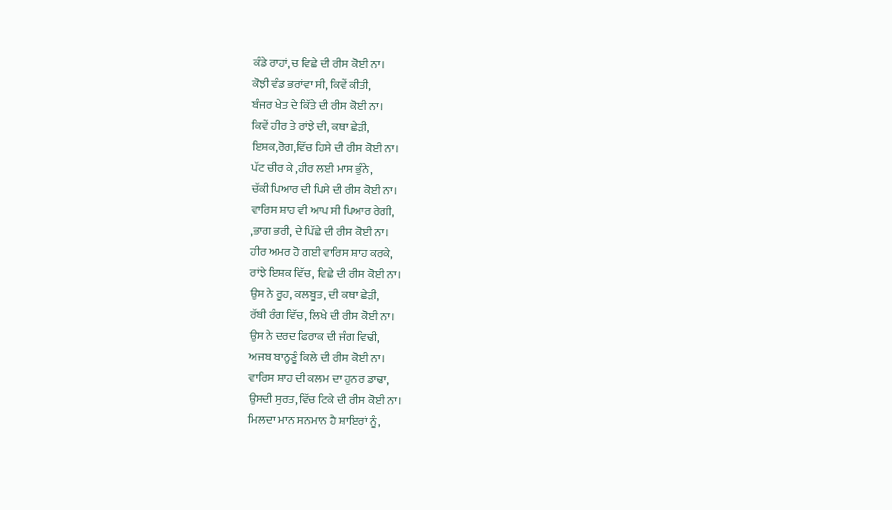ਕੰਡੇ ਰਾਹਾਂ,ਚ ਵਿਛੇ ਦੀ ਰੀਸ ਕੋਈ ਨਾ।
ਕੋਝੀ ਵੰਡ ਭਰਾਂਵਾ ਸੀ, ਕਿਵੇਂ ਕੀਤੀ,
ਬੰਜਰ ਖੇਤ ਦੇ ਕਿੱਤੇ ਦੀ ਰੀਸ ਕੋਈ ਨਾ।
ਕਿਵੇਂ ਹੀਰ ਤੇ ਰਾਂਝੇ ਦੀ, ਕਥਾ ਛੇੜੀ,
ਇਸ਼ਕ,ਰੋਗ,ਵਿੱਚ ਹਿਸੇ ਦੀ ਰੀਸ ਕੋਈ ਨਾ।
ਪੱਟ ਚੀਰ ਕੇ ,ਹੀਰ ਲਈ ਮਾਸ ਭੁੰਨੇ,
ਚੱਕੀ ਪਿਆਰ ਦੀ ਪਿਸੇ ਦੀ ਰੀਸ ਕੋਈ ਨਾ।
ਵਾਰਿਸ ਸ਼ਾਹ ਵੀ ਆਪ ਸੀ ਪਿਆਰ ਰੇਗੀ,
,ਭਾਗ ਭਰੀ, ਦੇ ਪਿੱਛੇ ਦੀ ਰੀਸ ਕੋਈ ਨਾ।
ਹੀਰ ਅਮਰ ਹੋ ਗਈ ਵਾਰਿਸ ਸ਼ਾਹ ਕਰਕੇ,
ਰਾਂਝੇ ਇਸ਼ਕ ਵਿੱਚ, ਵਿਛੇ ਦੀ ਰੀਸ ਕੋਈ ਨਾ।
ਉਸ ਨੇ ਰੂਹ, ਕਲਬੂਤ, ਦੀ ਕਥਾ ਛੇੜੀ,
ਰੱਬੀ ਰੰਗ ਵਿੱਚ, ਲਿਖੇ ਦੀ ਰੀਸ ਕੋਈ ਨਾ।
ਉਸ ਨੇ ਦਰਦ ਫਿਰਾਕ ਦੀ ਜੰਗ ਵਿਢੀ,
ਅਜਬ ਬਾਨ੍ਹਣੂੰ ਕਿਲੇ ਦੀ ਰੀਸ ਕੋਈ ਨਾ।
ਵਾਰਿਸ ਸ਼ਾਹ ਦੀ ਕਲਮ ਦਾ ਹੁਨਰ ਡਾਢਾ,
ਉਸਦੀ ਸੁਰਤ,ਵਿੱਚ ਟਿਕੇ ਦੀ ਰੀਸ ਕੋਈ ਨਾ।
ਮਿਲਦਾ ਮਾਨ ਸਨਮਾਨ ਹੈ ਸ਼ਾਇਰਾਂ ਨੂੰ,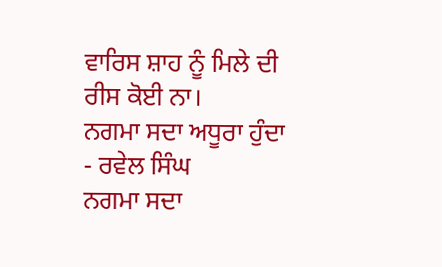ਵਾਰਿਸ ਸ਼ਾਹ ਨੂੰ ਮਿਲੇ ਦੀ ਰੀਸ ਕੋਈ ਨਾ।
ਨਗਮਾ ਸਦਾ ਅਧੂਰਾ ਹੁੰਦਾ - ਰਵੇਲ ਸਿੰਘ
ਨਗਮਾ ਸਦਾ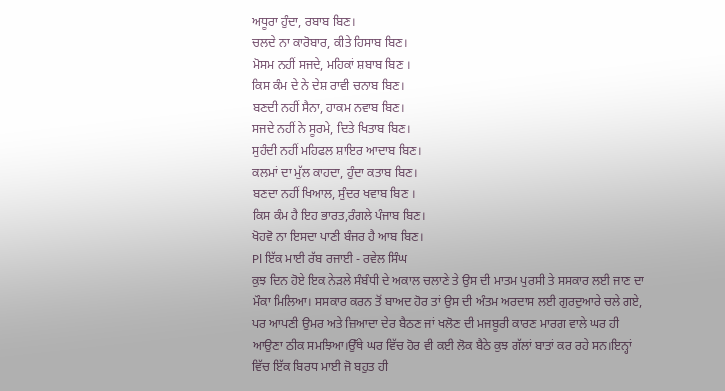ਅਧੂਰਾ ਹੁੰਦਾ, ਰਬਾਬ ਬਿਣ।
ਚਲਦੇ ਨਾ ਕਾਰੋਬਾਰ, ਕੀਤੇ ਹਿਸਾਬ ਬਿਣ।
ਮੋਸਮ ਨਹੀਂ ਸਜਦੇ, ਮਹਿਕਾਂ ਸ਼ਬਾਬ ਬਿਣ ।
ਕਿਸ ਕੰਮ ਦੇ ਨੇ ਦੇਸ਼ ਰਾਵੀ ਚਨਾਬ ਬਿਣ।
ਬਣਦੀ ਨਹੀਂ ਸੈਨਾ, ਹਾਕਮ ਨਵਾਬ ਬਿਣ।
ਸਜਦੇ ਨਹੀਂ ਨੇ ਸੂਰਮੇ, ਦਿਤੇ ਖਿਤਾਬ ਬਿਣ।
ਸੁਹੰਦੀ ਨਹੀਂ ਮਹਿਫਲ ਸ਼ਾਇਰ ਆਦਾਬ ਬਿਣ।
ਕਲਮਾਂ ਦਾ ਮੁੱਲ ਕਾਹਦਾ, ਹੁੰਦਾ ਕਤਾਬ ਬਿਣ।
ਬਣਦਾ ਨਹੀਂ ਖਿਆਲ, ਸੁੰਦਰ ਖਵਾਬ ਬਿਣ ।
ਕਿਸ ਕੰਮ ਹੈ ਇਹ ਭਾਰਤ,ਰੰਗਲੇ ਪੰਜਾਬ ਬਿਣ।
ਖੋਹਵੋ ਨਾ ਇਸਦਾ ਪਾਣੀ ਬੰਜਰ ਹੈ ਆਬ ਬਿਣ।
Pl ਇੱਕ ਮਾਈ ਰੱਬ ਰਜਾਈ - ਰਵੇਲ ਸਿੰਘ
ਕੁਝ ਦਿਨ ਹੋਏ ਇਕ ਨੇੜਲੇ ਸੰਬੰਧੀ ਦੇ ਅਕਾਲ ਚਲਾਣੇ ਤੇ ਉਸ ਦੀ ਮਾਤਮ ਪੁਰਸੀ ਤੇ ਸਸਕਾਰ ਲਈ ਜਾਣ ਦਾ ਮੌਕਾ ਮਿਲਿਆ। ਸਸਕਾਰ ਕਰਨ ਤੋਂ ਬਾਅਦ ਹੋਰ ਤਾਂ ਉਸ ਦੀ ਅੰਤਮ ਅਰਦਾਸ ਲਈ ਗੁਰਦੁਆਰੇ ਚਲੇ ਗਏ, ਪਰ ਆਪਣੀ ਉਮਰ ਅਤੇ ਜ਼ਿਆਦਾ ਦੇਰ ਬੈਠਣ ਜਾਂ ਖਲੋਣ ਦੀ ਮਜਬੂਰੀ ਕਾਰਣ ਮਾਰਗ ਵਾਲੇ ਘਰ ਹੀ ਆਉਣਾ ਠੀਕ ਸਮਝਿਆ।ਉੱਥੇ ਘਰ ਵਿੱਚ ਹੋਰ ਵੀ ਕਈ ਲੋਕ ਬੈਠੇ ਕੁਝ ਗੱਲਾਂ ਬਾਤਾਂ ਕਰ ਰਹੇ ਸਨ।ਇਨ੍ਹਾਂ ਵਿੱਚ ਇੱਕ ਬਿਰਧ ਮਾਈ ਜੋ ਬਹੁਤ ਹੀ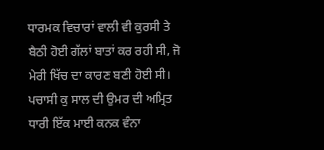ਧਾਰਮਕ ਵਿਚਾਰਾਂ ਵਾਲੀ ਵੀ ਕੁਰਸੀ ਤੇ ਬੈਠੀ ਹੋਈ ਗੱਲਾਂ ਬਾਤਾਂ ਕਰ ਰਹੀ ਸੀ, ਜੋ ਮੇਰੀ ਖਿੱਚ ਦਾ ਕਾਰਣ ਬਣੀ ਹੋਈ ਸੀ।
ਪਚਾਸੀ ਕੁ ਸਾਲ ਦੀ ਉਮਰ ਦੀ ਅਮ੍ਰਿਤ ਧਾਰੀ ਇੱਕ ਮਾਈ ਕਨਕ ਵੰਨਾ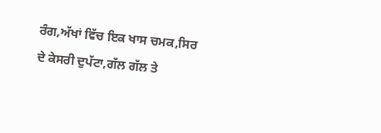ਰੰਗ,ਅੱਖਾਂ ਵਿੱਚ ਇਕ ਖਾਸ ਚਮਕ,ਸਿਰ ਦੇ ਕੇਸਰੀ ਦੁਪੱਟਾ,ਗੱਲ ਗੱਲ ਤੇ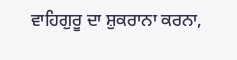ਵਾਹਿਗੁਰੂ ਦਾ ਸ਼ੁਕਰਾਨਾ ਕਰਨਾ,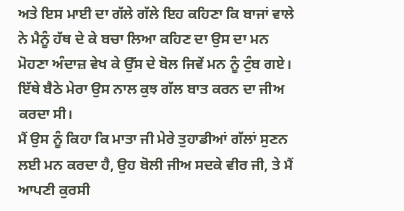ਅਤੇ ਇਸ ਮਾਈ ਦਾ ਗੱਲੇ ਗੱਲੇ ਇਹ ਕਹਿਣਾ ਕਿ ਬਾਜਾਂ ਵਾਲੇ ਨੇ ਮੈਨੂੰ ਹੱਥ ਦੇ ਕੇ ਬਚਾ ਲਿਆ ਕਹਿਣ ਦਾ ਉਸ ਦਾ ਮਨ ਮੋਹਣਾ ਅੰਦਾਜ਼ ਵੇਖ ਕੇ ਉੱਸ ਦੇ ਬੋਲ ਜਿਵੇਂ ਮਨ ਨੂੰ ਟੁੰਬ ਗਏ। ਇੱਥੇ ਬੈਠੇ ਮੇਰਾ ਉਸ ਨਾਲ ਕੁਝ ਗੱਲ ਬਾਤ ਕਰਨ ਦਾ ਜੀਅ ਕਰਦਾ ਸੀ।
ਮੈਂ ਉਸ ਨੂੰ ਕਿਹਾ ਕਿ ਮਾਤਾ ਜੀ ਮੇਰੇ ਤੁਹਾਡੀਆਂ ਗੱਲਾਂ ਸੁਣਨ ਲਈ ਮਨ ਕਰਦਾ ਹੈ, ਉਹ ਬੋਲੀ ਜੀਅ ਸਦਕੇ ਵੀਰ ਜੀ, ਤੇ ਮੈਂ ਆਪਣੀ ਕੁਰਸੀ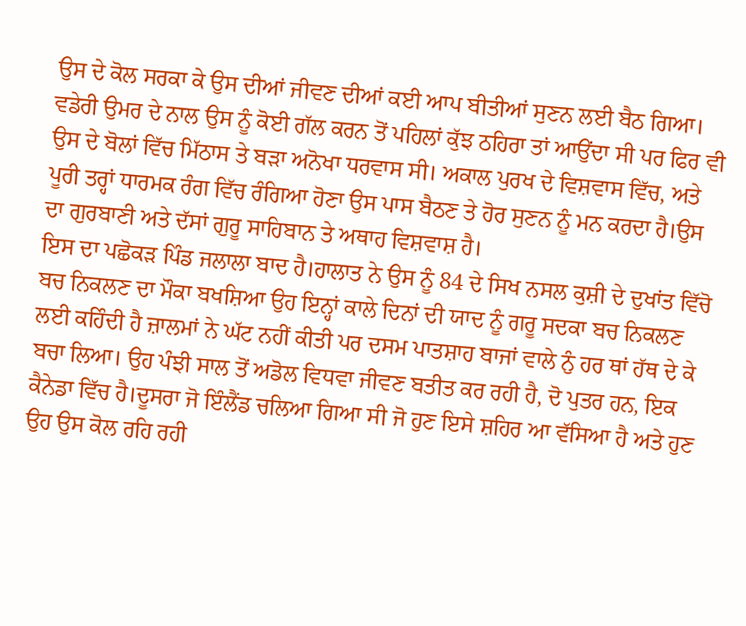ਉਸ ਦੇ ਕੋਲ ਸਰਕਾ ਕੇ ਉਸ ਦੀਆਂ ਜੀਵਣ ਦੀਆਂ ਕਈ ਆਪ ਬੀਤੀਆਂ ਸੁਣਨ ਲਈ ਬੈਠ ਗਿਆ। ਵਡੇਰੀ ਉਮਰ ਦੇ ਨਾਲ ਉਸ ਨੂੰ ਕੋਈ ਗੱਲ ਕਰਨ ਤੋਂ ਪਹਿਲਾਂ ਕੁੱਝ ਠਹਿਰਾ ਤਾਂ ਆਉਂਦਾ ਸੀ ਪਰ ਫਿਰ ਵੀ ਉਸ ਦੇ ਬੋਲਾਂ ਵਿੱਚ ਮਿੱਠਾਸ ਤੇ ਬੜਾ ਅਨੋਖਾ ਧਰਵਾਸ ਸੀ। ਅਕਾਲ ਪੁਰਖ ਦੇ ਵਿਸ਼ਵਾਸ ਵਿੱਚ, ਅਤੇ ਪੂਰੀ ਤਰ੍ਹਾਂ ਧਾਰਮਕ ਰੰਗ ਵਿੱਚ ਰੰਗਿਆ ਹੋਣਾ ਉਸ ਪਾਸ ਬੈਠਣ ਤੇ ਹੋਰ ਸੁਣਨ ਨੂੰ ਮਨ ਕਰਦਾ ਹੈ।ਉਸ ਦਾ ਗੁਰਬਾਣੀ ਅਤੇ ਦੱਸਾਂ ਗੁਰੂ ਸਾਹਿਬਾਨ ਤੇ ਅਥਾਹ ਵਿਸ਼ਵਾਸ਼ ਹੈ।
ਇਸ ਦਾ ਪਛੋਕੜ ਪਿੰਡ ਜਲਾਲਾ ਬਾਦ ਹੈ।ਹਾਲਾਤ ਨੇ ਉਸ ਨੂੰ 84 ਦੇ ਸਿਖ ਨਸਲ ਕੁਸ਼ੀ ਦੇ ਦੁਖਾਂਤ ਵਿੱਚੋ ਬਚ ਨਿਕਲਣ ਦਾ ਮੌਕਾ ਬਖਸ਼ਿਆ ਉਹ ਇਨ੍ਹਾਂ ਕਾਲੇ ਦਿਨਾਂ ਦੀ ਯਾਦ ਨੂੰ ਗਰੂ ਸਦਕਾ ਬਚ ਨਿਕਲਣ ਲਈ ਕਹਿੰਦੀ ਹੈ ਜ਼ਾਲਮਾਂ ਨੇ ਘੱਟ ਨਹੀਂ ਕੀਤੀ ਪਰ ਦਸਮ ਪਾਤਸ਼ਾਹ ਬਾਜਾਂ ਵਾਲੇ ਨੁੰ ਹਰ ਥਾਂ ਹੱਥ ਦੇ ਕੇ ਬਚਾ ਲਿਆ। ਉਹ ਪੰਝੀ ਸਾਲ ਤੋਂ ਅਡੋਲ ਵਿਧਵਾ ਜੀਵਣ ਬਤੀਤ ਕਰ ਰਹੀ ਹੈ, ਦੋ ਪੁਤਰ ਹਨ, ਇਕ ਕੈਨੇਡਾ ਵਿੱਚ ਹੈ।ਦੂਸਰਾ ਜੋ ਇੰਲੈਂਡ ਚਲਿਆ ਗਿਆ ਸੀ ਜੋ ਹੁਣ ਇਸੇ ਸ਼ਹਿਰ ਆ ਵੱਸਿਆ ਹੈ ਅਤੇ ਹੁਣ ਉਹ ਉਸ ਕੋਲ ਰਹਿ ਰਹੀ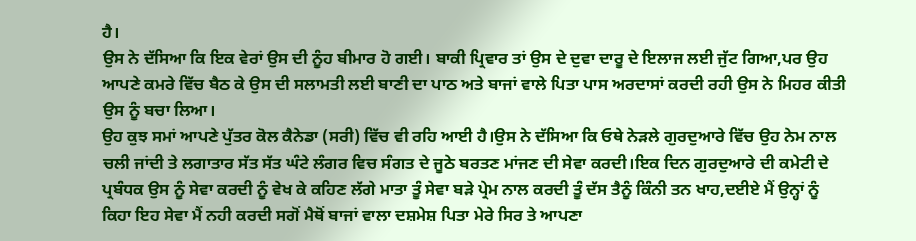ਹੈ।
ਉਸ ਨੇ ਦੱਸਿਆ ਕਿ ਇਕ ਵੇਰਾਂ ਉਸ ਦੀ ਨੂੰਹ ਬੀਮਾਰ ਹੋ ਗਈ। ਬਾਕੀ ਪ੍ਰਿਵਾਰ ਤਾਂ ਉਸ ਦੇ ਦੁਵਾ ਦਾਰੂ ਦੇ ਇਲਾਜ ਲਈ ਜੁੱਟ ਗਿਆ,ਪਰ ਉਹ ਆਪਣੇ ਕਮਰੇ ਵਿੱਚ ਬੈਠ ਕੇ ਉਸ ਦੀ ਸਲਾਮਤੀ ਲਈ ਬਾਣੀ ਦਾ ਪਾਠ ਅਤੇ ਬਾਜਾਂ ਵਾਲੇ ਪਿਤਾ ਪਾਸ ਅਰਦਾਸਾਂ ਕਰਦੀ ਰਹੀ ਉਸ ਨੇ ਮਿਹਰ ਕੀਤੀ ਉਸ ਨੂੰ ਬਚਾ ਲਿਆ।
ਉਹ ਕੁਝ ਸਮਾਂ ਆਪਣੇ ਪੁੱਤਰ ਕੋਲ ਕੈਨੇਡਾ (ਸਰੀ) ਵਿੱਚ ਵੀ ਰਹਿ ਆਈ ਹੈ।ਉਸ ਨੇ ਦੱਸਿਆ ਕਿ ਓਥੇ ਨੇੜਲੇ ਗੁਰਦੁਆਰੇ ਵਿੱਚ ਉਹ ਨੇਮ ਨਾਲ ਚਲੀ ਜਾਂਦੀ ਤੇ ਲਗਾਤਾਰ ਸੱਤ ਸੱਤ ਘੰਟੇ ਲੰਗਰ ਵਿਚ ਸੰਗਤ ਦੇ ਜੂਠੇ ਬਰਤਣ ਮਾਂਜਣ ਦੀ ਸੇਵਾ ਕਰਦੀ।ਇਕ ਦਿਨ ਗੁਰਦੁਆਰੇ ਦੀ ਕਮੇਟੀ ਦੇ ਪ੍ਰਬੰਧਕ ਉਸ ਨੂੰ ਸੇਵਾ ਕਰਦੀ ਨੂੰ ਵੇਖ ਕੇ ਕਹਿਣ ਲੱਗੇ ਮਾਤਾ ਤੂੰ ਸੇਵਾ ਬੜੇ ਪ੍ਰੇਮ ਨਾਲ ਕਰਦੀ ਤੂੰ ਦੱਸ ਤੈਨੂੰ ਕਿੰਨੀ ਤਨ ਖਾਹ,ਦਈਏ ਮੈਂ ਉਨ੍ਹਾਂ ਨੂੰ ਕਿਹਾ ਇਹ ਸੇਵਾ ਮੈਂ ਨਹੀ ਕਰਦੀ ਸਗੋਂ ਮੈਥੋਂ ਬਾਜਾਂ ਵਾਲਾ ਦਸ਼ਮੇਸ਼ ਪਿਤਾ ਮੇਰੇ ਸਿਰ ਤੇ ਆਪਣਾ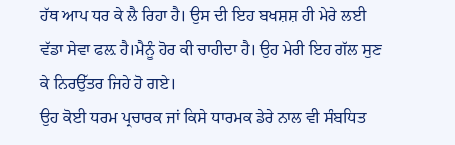ਹੱਥ ਆਪ ਧਰ ਕੇ ਲੈ ਰਿਹਾ ਹੈ। ਉਸ ਦੀ ਇਹ ਬਖਸ਼ਸ਼ ਹੀ ਮੇਰੇ ਲਈ ਵੱਡਾ ਸੇਵਾ ਫਲ਼ ਹੈ।ਮੈਨੂੰ ਹੋਰ ਕੀ ਚਾਹੀਦਾ ਹੈ। ਉਹ ਮੇਰੀ ਇਹ ਗੱਲ ਸੁਣ ਕੇ ਨਿਰਉੱਤਰ ਜਿਹੇ ਹੋ ਗਏ।
ਉਹ ਕੋਈ ਧਰਮ ਪ੍ਰਚਾਰਕ ਜਾਂ ਕਿਸੇ ਧਾਰਮਕ ਡੇਰੇ ਨਾਲ ਵੀ ਸੰਬਧਿਤ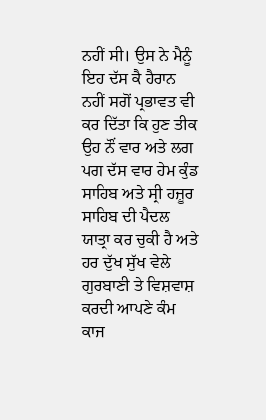ਨਹੀਂ ਸੀ। ਉਸ ਨੇ ਮੈਨੂੰ ਇਹ ਦੱਸ ਕੈ ਹੈਰਾਨ ਨਹੀਂ ਸਗੋਂ ਪ੍ਰਭਾਵਤ ਵੀ ਕਰ ਦਿੱਤਾ ਕਿ ਹੁਣ ਤੀਕ ਉਹ ਨੌਂ ਵਾਰ ਅਤੇ ਲਗ ਪਗ ਦੱਸ ਵਾਰ ਹੇਮ ਕੁੰਡ ਸਾਹਿਬ ਅਤੇ ਸ੍ਰੀ ਹਜ਼ੂਰ ਸਾਹਿਬ ਦੀ ਪੈਦਲ ਯਾਤ੍ਰਾ ਕਰ ਚੁਕੀ ਹੈ ਅਤੇ ਹਰ ਦੁੱਖ ਸੁੱਖ ਵੇਲੇ ਗੁਰਬਾਣੀ ਤੇ ਵਿਸ਼ਵਾਸ਼ ਕਰਦੀ ਆਪਣੇ ਕੰਮ ਕਾਜ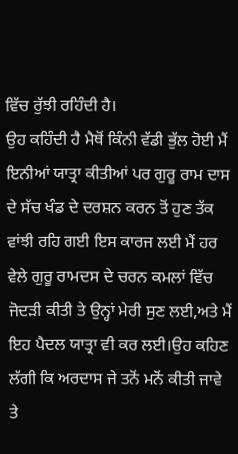ਵਿੱਚ ਰੁੱਝੀ ਰਹਿੰਦੀ ਹੈ।
ਉਹ ਕਹਿੰਦੀ ਹੈ ਮੈਥੋਂ ਕਿੰਨੀ ਵੱਡੀ ਭੁੱਲ ਹੋਈ ਮੈਂ ਇਨੀਆਂ ਯਾਤ੍ਰਾ ਕੀਤੀਆਂ ਪਰ ਗੁਰੂ ਰਾਮ ਦਾਸ ਦੇ ਸੱਚ ਖੰਡ ਦੇ ਦਰਸ਼ਨ ਕਰਨ ਤੋਂ ਹੁਣ ਤੱਕ ਵਾਂਝੀ ਰਹਿ ਗਈ ਇਸ ਕਾਰਜ ਲਈ ਮੈਂ ਹਰ ਵੇਲੇ ਗੁਰੂ ਰਾਮਦਸ ਦੇ ਚਰਨ ਕਮਲਾਂ ਵਿੱਚ ਜੋਦੜੀ ਕੀਤੀ ਤੇ ਉਨ੍ਹਾਂ ਮੇਰੀ ਸੁਣ ਲਈ,ਅਤੇ ਮੈਂ ਇਹ ਪੈਦਲ ਯਾਤ੍ਰਾ ਵੀ ਕਰ ਲਈ।ਉਹ ਕਹਿਣ ਲੱਗੀ ਕਿ ਅਰਦਾਸ ਜੇ ਤਨੋਂ ਮਨੋਂ ਕੀਤੀ ਜਾਵੇ ਤੇ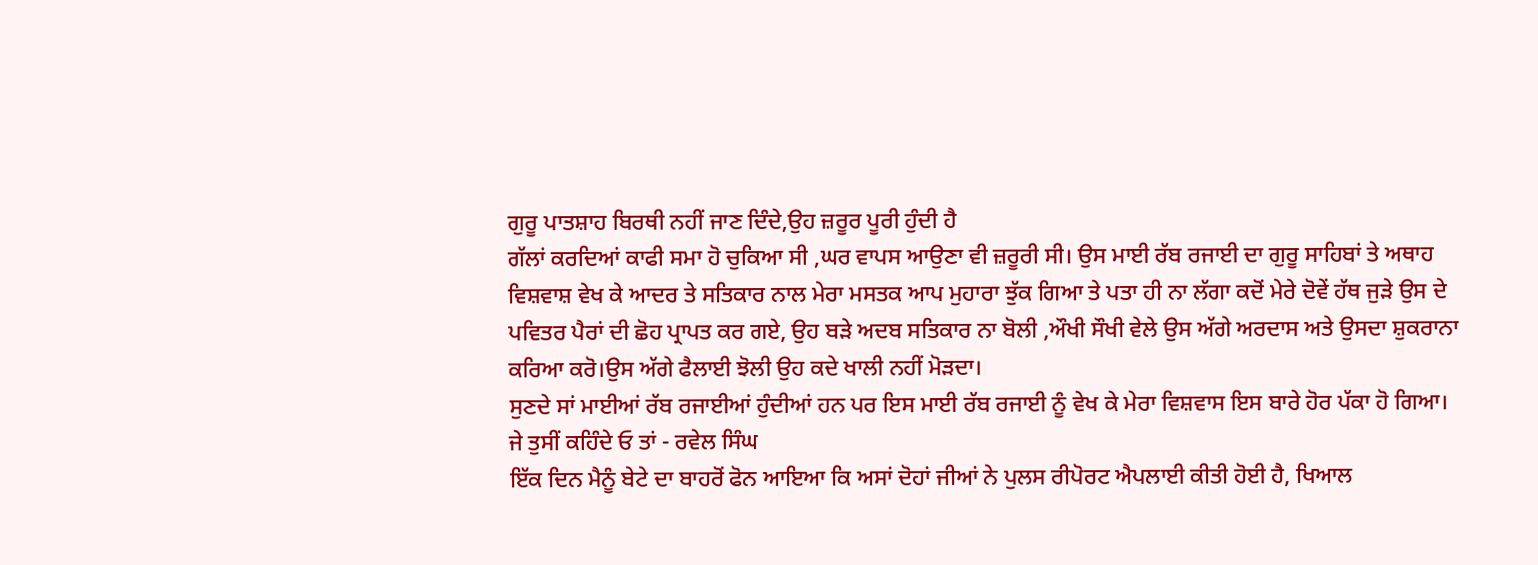ਗੁਰੂ ਪਾਤਸ਼ਾਹ ਬਿਰਥੀ ਨਹੀਂ ਜਾਣ ਦਿੰਦੇ,ਉਹ ਜ਼ਰੂਰ ਪੂਰੀ ਹੁੰਦੀ ਹੈ
ਗੱਲਾਂ ਕਰਦਿਆਂ ਕਾਫੀ ਸਮਾ ਹੋ ਚੁਕਿਆ ਸੀ ,ਘਰ ਵਾਪਸ ਆਉਣਾ ਵੀ ਜ਼ਰੂਰੀ ਸੀ। ਉਸ ਮਾਈ ਰੱਬ ਰਜਾਈ ਦਾ ਗੁਰੂ ਸਾਹਿਬਾਂ ਤੇ ਅਥਾਹ ਵਿਸ਼ਵਾਸ਼ ਵੇਖ ਕੇ ਆਦਰ ਤੇ ਸਤਿਕਾਰ ਨਾਲ ਮੇਰਾ ਮਸਤਕ ਆਪ ਮੁਹਾਰਾ ਝੁੱਕ ਗਿਆ ਤੇ ਪਤਾ ਹੀ ਨਾ ਲੱਗਾ ਕਦੋਂ ਮੇਰੇ ਦੋਵੇਂ ਹੱਥ ਜੁੜੇ ਉਸ ਦੇ ਪਵਿਤਰ ਪੈਰਾਂ ਦੀ ਛੋਹ ਪ੍ਰਾਪਤ ਕਰ ਗਏ, ਉਹ ਬੜੇ ਅਦਬ ਸਤਿਕਾਰ ਨਾ ਬੋਲੀ ,ਔਖੀ ਸੌਖੀ ਵੇਲੇ ਉਸ ਅੱਗੇ ਅਰਦਾਸ ਅਤੇ ਉਸਦਾ ਸ਼ੁਕਰਾਨਾ ਕਰਿਆ ਕਰੋ।ਉਸ ਅੱਗੇ ਫੈਲਾਈ ਝੋਲੀ ਉਹ ਕਦੇ ਖਾਲੀ ਨਹੀਂ ਮੋੜਦਾ।
ਸੁਣਦੇ ਸਾਂ ਮਾਈਆਂ ਰੱਬ ਰਜਾਈਆਂ ਹੁੰਦੀਆਂ ਹਨ ਪਰ ਇਸ ਮਾਈ ਰੱਬ ਰਜਾਈ ਨੂੰ ਵੇਖ ਕੇ ਮੇਰਾ ਵਿਸ਼ਵਾਸ ਇਸ ਬਾਰੇ ਹੋਰ ਪੱਕਾ ਹੋ ਗਿਆ।
ਜੇ ਤੁਸੀਂ ਕਹਿੰਦੇ ਓ ਤਾਂ - ਰਵੇਲ ਸਿੰਘ
ਇੱਕ ਦਿਨ ਮੈਨੂੰ ਬੇਟੇ ਦਾ ਬਾਹਰੋਂ ਫੋਨ ਆਇਆ ਕਿ ਅਸਾਂ ਦੋਹਾਂ ਜੀਆਂ ਨੇ ਪੁਲਸ ਰੀਪੋਰਟ ਐਪਲਾਈ ਕੀਤੀ ਹੋਈ ਹੈ, ਖਿਆਲ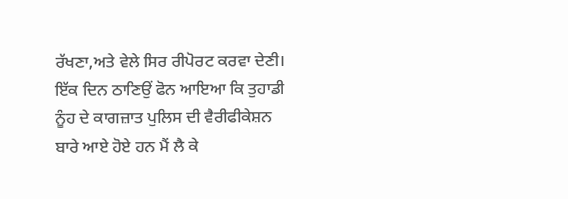ਰੱਖਣਾ,ਅਤੇ ਵੇਲੇ ਸਿਰ ਰੀਪੋਰਟ ਕਰਵਾ ਦੇਣੀ।
ਇੱਕ ਦਿਨ ਠਾਣਿਉਂ ਫੋਨ ਆਇਆ ਕਿ ਤੁਹਾਡੀ ਨੂੰਹ ਦੇ ਕਾਗਜ਼ਾਤ ਪੁਲਿਸ ਦੀ ਵੈਰੀਫੀਕੇਸ਼ਨ ਬਾਰੇ ਆਏ ਹੋਏ ਹਨ ਮੈਂ ਲੈ ਕੇ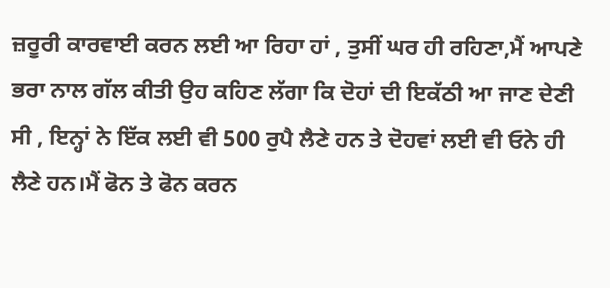ਜ਼ਰੂਰੀ ਕਾਰਵਾਈ ਕਰਨ ਲਈ ਆ ਰਿਹਾ ਹਾਂ , ਤੁਸੀਂ ਘਰ ਹੀ ਰਹਿਣਾ,ਮੈਂ ਆਪਣੇ ਭਰਾ ਨਾਲ ਗੱਲ ਕੀਤੀ ਉਹ ਕਹਿਣ ਲੱਗਾ ਕਿ ਦੋਹਾਂ ਦੀ ਇਕੱਠੀ ਆ ਜਾਣ ਦੇਣੀ ਸੀ , ਇਨ੍ਹਾਂ ਨੇ ਇੱਕ ਲਈ ਵੀ 500 ਰੁਪੈ ਲੈਣੇ ਹਨ ਤੇ ਦੋਹਵਾਂ ਲਈ ਵੀ ਓਨੇ ਹੀ ਲੈਣੇ ਹਨ।ਮੈਂ ਫੋਨ ਤੇ ਫੋਨ ਕਰਨ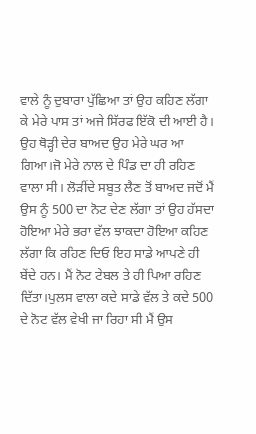ਵਾਲੇ ਨੂੰ ਦੁਬਾਰਾ ਪੁੱਛਿਆ ਤਾਂ ਉਹ ਕਹਿਣ ਲੱਗਾ ਕੇ ਮੇਰੇ ਪਾਸ ਤਾਂ ਅਜੇ ਸਿੱਰਫ ਇੱਕੋ ਦੀ ਆਈ ਹੈ।
ਉਹ ਥੋੜ੍ਹੀ ਦੇਰ ਬਾਅਦ ਉਹ ਮੇਰੇ ਘਰ ਆ ਗਿਆ।ਜੋ ਮੇਰੇ ਨਾਲ ਦੇ ਪਿੰਡ ਦਾ ਹੀ ਰਹਿਣ ਵਾਲਾ ਸੀ। ਲੋੜੀਂਦੇ ਸਬੂਤ ਲੈਣ ਤੋਂ ਬਾਅਦ ਜਦੋਂ ਮੈਂ ਉਸ ਨੂੰ 500 ਦਾ ਨੋਟ ਦੇਣ ਲੱਗਾ ਤਾਂ ਉਹ ਹੱਸਦਾ ਹੋਇਆ ਮੇਰੇ ਭਰਾ ਵੱਲ ਝਾਕਦਾ ਹੋਇਆ ਕਹਿਣ ਲੱਗਾ ਕਿ ਰਹਿਣ ਦਿਓ ਇਹ ਸਾਡੇ ਆਪਣੇ ਹੀ ਬੇਂਦੇ ਹਨ। ਮੈਂ ਨੋਟ ਟੇਬਲ ਤੇ ਹੀ ਪਿਆ ਰਹਿਣ ਦਿੱਤਾ।ਪੁਲਸ ਵਾਲਾ ਕਦੇ ਸਾਡੇ ਵੱਲ ਤੇ ਕਦੇ 500 ਦੇ ਨੋਟ ਵੱਲ ਵੇਖੀ ਜਾ ਰਿਹਾ ਸੀ ਮੈਂ ਉਸ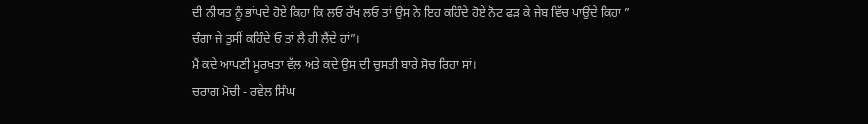ਦੀ ਨੀਯਤ ਨੂੰ ਭਾਂਪਦੇ ਹੋਏ ਕਿਹਾ ਕਿ ਲਓ ਰੱਖ ਲਓ ਤਾਂ ਉਸ ਨੇ ਇਹ ਕਹਿੰਦੇ ਹੋਏ ਨੋਟ ਫੜ ਕੇ ਜੇਬ ਵਿੱਚ ਪਾਉਂਦੇ ਕਿਹਾ ” ਚੰਗਾ ਜੇ ਤੁਸੀਂ ਕਹਿੰਦੇ ਓ ਤਾਂ ਲੈ ਹੀ ਲੈਂਦੇ ਹਾਂ”।
ਮੈਂ ਕਦੇ ਆਪਣੀ ਮੂਰਖਤਾ ਵੱਲ ਅਤੇ ਕਦੇ ਉਸ ਦੀ ਚੁਸਤੀ ਬਾਰੇ ਸੋਚ ਰਿਹਾ ਸਾਂ।
ਚਰਾਗ ਮੋਚੀ - ਰਵੇਲ ਸਿੰਘ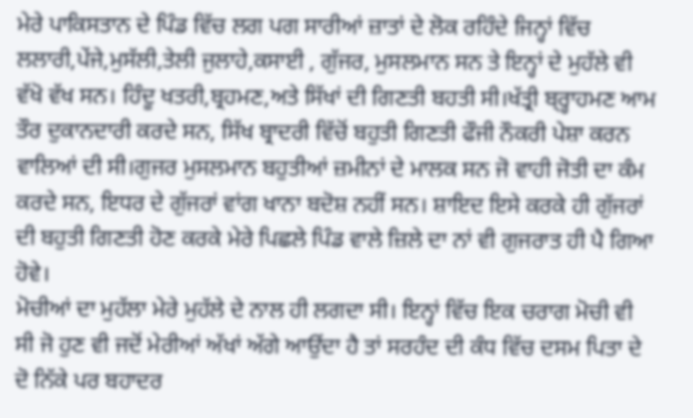ਮੇਰੇ ਪਾਕਿਸਤਾਨ ਦੇ ਪਿੰਡ ਵਿੱਚ ਲਗ ਪਗ ਸਾਰੀਆਂ ਜ਼ਾਤਾਂ ਦੇ ਲੋਕ ਰਹਿੰਦੇ ਜਿਨ੍ਹਾਂ ਵਿੱਚ ਲਲਾਰੀ,ਪੇਂਜੇ,ਮੁਸੱਲੀ,ਤੇਲੀ ਜੁਲਾਹੇ,ਕਸਾਈ , ਗੁੱਜਰ, ਮੁਸਲਮਾਨ ਸਨ ਤੇ ਇਨ੍ਹਾਂ ਦੇ ਮੁਹੱਲੇ ਵੀ ਵੱਖੋ ਵੱਖ ਸਨ। ਹਿੰਦੂ ਖਤਰੀ,ਬ੍ਰਹਮਣ,ਅਤੇ ਸਿੱਖਾਂ ਦੀ ਗਿਣਤੀ ਬਹਤੀ ਸੀ।ਖੱਤ੍ਰੀ ਬ੍ਰ੍ਹਾਹਮਣ ਆਮ ਤੌਰ ਦੁਕਾਨਦਾਰੀ ਕਰਦੇ ਸਨ, ਸਿੱਖ ਬ੍ਰਾਦਰੀ ਵਿੱਚੋਂ ਬਹੁਤੀ ਗਿਣਤੀ ਫੌਜੀ ਨੌਕਰੀ ਪੇਸ਼ਾ ਕਰਨ ਵਾਲਿਆਂ ਦੀ ਸੀ।ਗੁਜਰ ਮੁਸਲਮਾਨ ਬਹੁਤੀਆਂ ਜ਼ਮੀਨਾਂ ਦੇ ਮਾਲਕ ਸਨ ਜੋ ਵਾਹੀ ਜੋਤੀ ਦਾ ਕੰਮ ਕਰਦੇ ਸਨ, ਇਧਰ ਦੇ ਗੁੱਜਰਾਂ ਵਾਂਗ ਖਾਨਾ ਬਦੋਸ਼ ਨਹੀਂ ਸਨ। ਸ਼ਾਇਦ ਇਸੇ ਕਰਕੇ ਹੀ ਗੁੱਜਰਾਂ ਦੀ ਬਹੁਤੀ ਗਿਣਤੀ ਹੋਣ ਕਰਕੇ ਮੇਰੇ ਪਿਛਲੇ ਪਿੰਡ ਵਾਲੇ ਜ਼ਿਲੇ ਦਾ ਨਾਂ ਵੀ ਗੁਜਰਾਤ ਹੀ ਪੈ ਗਿਆ ਹੋਵੇ।
ਮੋਚੀਆਂ ਦਾ ਮੁਹੱਲਾ ਮੇਰੇ ਮੁਹੱਲੇ ਦੇ ਨਾਲ ਹੀ ਲਗਦਾ ਸੀ। ਇਨ੍ਹਾਂ ਵਿੱਚ ਇਕ ਚਰਾਗ ਮੋਚੀ ਵੀ ਸੀ ਜੋ ਹੁਣ ਵੀ ਜਦੋਂ ਮੇਰੀਆਂ ਅੱਖਾਂ ਅੱਗੇ ਆਉਂਦਾ ਹੈ ਤਾਂ ਸਰਹੰਦ ਦੀ ਕੰਧ ਵਿੱਚ ਦਸਮ ਪਿਤਾ ਦੇ ਦੋ ਨਿੱਕੇ ਪਰ ਬਹਾਦਰ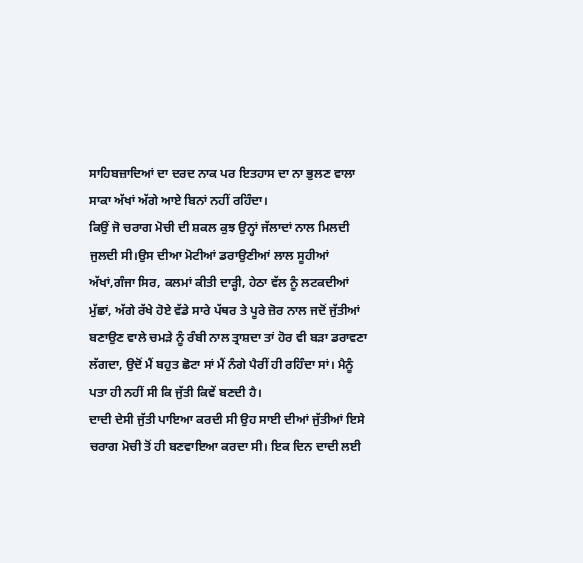ਸਾਹਿਬਜ਼ਾਦਿਆਂ ਦਾ ਦਰਦ ਨਾਕ ਪਰ ਇਤਹਾਸ ਦਾ ਨਾ ਭੁਲਣ ਵਾਲਾ ਸਾਕਾ ਅੱਖਾਂ ਅੱਗੇ ਆਏ ਬਿਨਾਂ ਨਹੀਂ ਰਹਿੰਦਾ।
ਕਿਉਂ ਜੋ ਚਰਾਗ ਮੋਚੀ ਦੀ ਸ਼ਕਲ ਕੁਝ ਉਨ੍ਹਾਂ ਜੱਲਾਦਾਂ ਨਾਲ ਮਿਲਦੀ ਜੁਲਦੀ ਸੀ।ਉਸ ਦੀਆ ਮੋਟੀਆਂ ਡਰਾਉਣੀਆਂ ਲਾਲ ਸੂਹੀਆਂ ਅੱਖਾਂ,ਗੰਜਾ ਸਿਰ, ਕਲਮਾਂ ਕੀਤੀ ਦਾੜ੍ਹੀ, ਹੇਠਾ ਵੱਲ ਨੂੰ ਲਟਕਦੀਆਂ ਮੁੱਛਾਂ, ਅੱਗੇ ਰੱਖੇ ਹੋਏ ਵੱਡੇ ਸਾਰੇ ਪੱਥਰ ਤੇ ਪੂਰੇ ਜ਼ੋਰ ਨਾਲ ਜਦੋਂ ਜੁੱਤੀਆਂ ਬਣਾਉਣ ਵਾਲੇ ਚਮੜੇ ਨੂੰ ਰੰਬੀ ਨਾਲ ਤ੍ਰਾਸ਼ਦਾ ਤਾਂ ਹੋਰ ਵੀ ਬੜਾ ਡਰਾਵਣਾ ਲੱਗਦਾ, ਉਦੋਂ ਮੈਂ ਬਹੁਤ ਛੋਟਾ ਸਾਂ ਮੈਂ ਨੰਗੇ ਪੈਰੀਂ ਹੀ ਰਹਿੰਦਾ ਸਾਂ। ਮੈਨੂੰ ਪਤਾ ਹੀ ਨਹੀਂ ਸੀ ਕਿ ਜੁੱਤੀ ਕਿਵੇਂ ਬਣਦੀ ਹੈ।
ਦਾਦੀ ਦੇਸੀ ਜੁੱਤੀ ਪਾਇਆ ਕਰਦੀ ਸੀ ਉਹ ਸਾਈ ਦੀਆਂ ਜੁੱਤੀਆਂ ਇਸੇ ਚਰਾਗ ਮੋਚੀ ਤੋਂ ਹੀ ਬਣਵਾਇਆ ਕਰਦਾ ਸੀ। ਇਕ ਦਿਨ ਦਾਦੀ ਲਈ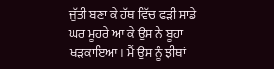ਜੁੱਤੀ ਬਣਾ ਕੇ ਹੱਥ ਵਿੱਚ ਫੜੀ ਸਾਡੇ ਘਰ ਮੂਹਰੇ ਆ ਕੇ ਉਸ ਨੇ ਬੂਹਾ ਖੜਕਾਇਆ। ਮੈਂ ਉਸ ਨੂੰ ਝੀਥਾਂ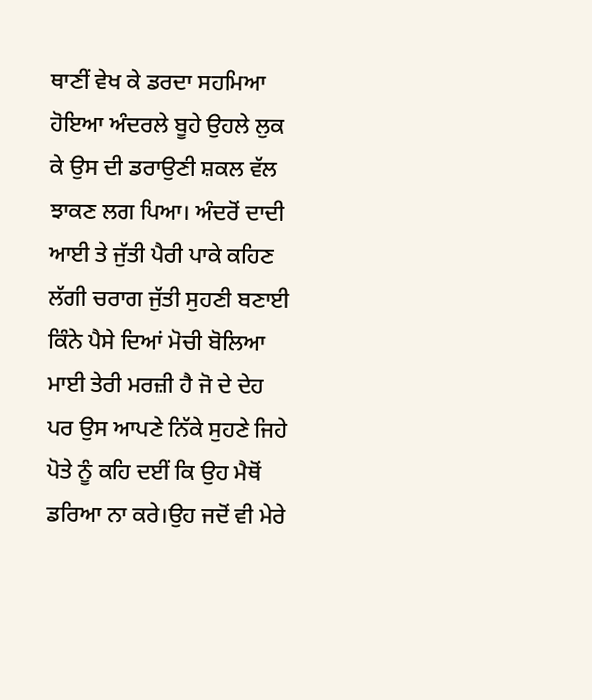ਥਾਣੀਂ ਵੇਖ ਕੇ ਡਰਦਾ ਸਹਮਿਆ ਹੋਇਆ ਅੰਦਰਲੇ ਬੂਹੇ ਉਹਲੇ ਲੁਕ ਕੇ ਉਸ ਦੀ ਡਰਾਉਣੀ ਸ਼ਕਲ ਵੱਲ ਝਾਕਣ ਲਗ ਪਿਆ। ਅੰਦਰੋਂ ਦਾਦੀ ਆਈ ਤੇ ਜੁੱਤੀ ਪੈਰੀ ਪਾਕੇ ਕਹਿਣ ਲੱਗੀ ਚਰਾਗ ਜੁੱਤੀ ਸੁਹਣੀ ਬਣਾਈ ਕਿੰਨੇ ਪੈਸੇ ਦਿਆਂ ਮੋਚੀ ਬੋਲਿਆ ਮਾਈ ਤੇਰੀ ਮਰਜ਼ੀ ਹੈ ਜੋ ਦੇ ਦੇਹ ਪਰ ਉਸ ਆਪਣੇ ਨਿੱਕੇ ਸੁਹਣੇ ਜਿਹੇ ਪੋਤੇ ਨੂੰ ਕਹਿ ਦਈਂ ਕਿ ਉਹ ਮੈਥੋਂ ਡਰਿਆ ਨਾ ਕਰੇ।ਉਹ ਜਦੋਂ ਵੀ ਮੇਰੇ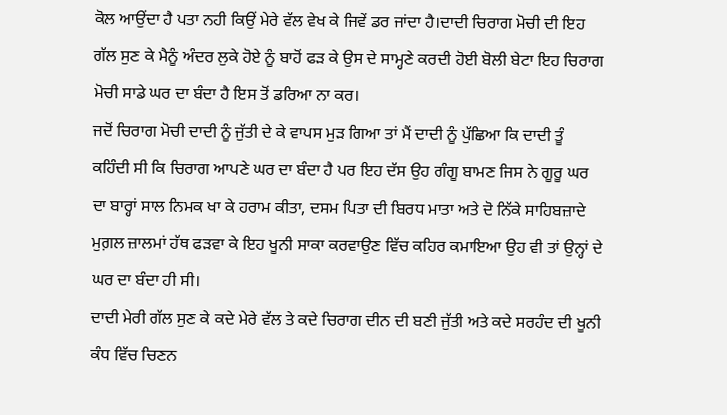ਕੋਲ ਆਉਂਦਾ ਹੈ ਪਤਾ ਨਹੀ ਕਿਉਂ ਮੇਰੇ ਵੱਲ ਵੇਖ ਕੇ ਜਿਵੇਂ ਡਰ ਜਾਂਦਾ ਹੈ।ਦਾਦੀ ਚਿਰਾਗ ਮੋਚੀ ਦੀ ਇਹ ਗੱਲ ਸੁਣ ਕੇ ਮੈਨੂੰ ਅੰਦਰ ਲੁਕੇ ਹੋਏ ਨੂੰ ਬਾਹੋਂ ਫੜ ਕੇ ਉਸ ਦੇ ਸਾਮ੍ਹਣੇ ਕਰਦੀ ਹੋਈ ਬੋਲੀ ਬੇਟਾ ਇਹ ਚਿਰਾਗ ਮੋਚੀ ਸਾਡੇ ਘਰ ਦਾ ਬੰਦਾ ਹੈ ਇਸ ਤੋਂ ਡਰਿਆ ਨਾ ਕਰ।
ਜਦੋਂ ਚਿਰਾਗ ਮੋਚੀ ਦਾਦੀ ਨੂੰ ਜੁੱਤੀ ਦੇ ਕੇ ਵਾਪਸ ਮੁੜ ਗਿਆ ਤਾਂ ਮੈਂ ਦਾਦੀ ਨੂੰ ਪੁੱਛਿਆ ਕਿ ਦਾਦੀ ਤੂੰ ਕਹਿੰਦੀ ਸੀ ਕਿ ਚਿਰਾਗ ਆਪਣੇ ਘਰ ਦਾ ਬੰਦਾ ਹੈ ਪਰ ਇਹ ਦੱਸ ਉਹ ਗੰਗੂ ਬਾਮਣ ਜਿਸ ਨੇ ਗੂਰੂ ਘਰ ਦਾ ਬਾਰ੍ਹਾਂ ਸਾਲ ਨਿਮਕ ਖਾ ਕੇ ਹਰਾਮ ਕੀਤਾ, ਦਸਮ ਪਿਤਾ ਦੀ ਬਿਰਧ ਮਾਤਾ ਅਤੇ ਦੋ ਨਿੱਕੇ ਸਾਹਿਬਜ਼ਾਦੇ ਮੁਗ਼ਲ ਜ਼ਾਲਮਾਂ ਹੱਥ ਫੜਵਾ ਕੇ ਇਹ ਖੂਨੀ ਸਾਕਾ ਕਰਵਾਉਣ ਵਿੱਚ ਕਹਿਰ ਕਮਾਇਆ ਉਹ ਵੀ ਤਾਂ ਉਨ੍ਹਾਂ ਦੇ ਘਰ ਦਾ ਬੰਦਾ ਹੀ ਸੀ।
ਦਾਦੀ ਮੇਰੀ ਗੱਲ ਸੁਣ ਕੇ ਕਦੇ ਮੇਰੇ ਵੱਲ ਤੇ ਕਦੇ ਚਿਰਾਗ ਦੀਨ ਦੀ ਬਣੀ ਜੁੱਤੀ ਅਤੇ ਕਦੇ ਸਰਹੰਦ ਦੀ ਖੂਨੀ ਕੰਧ ਵਿੱਚ ਚਿਣਨ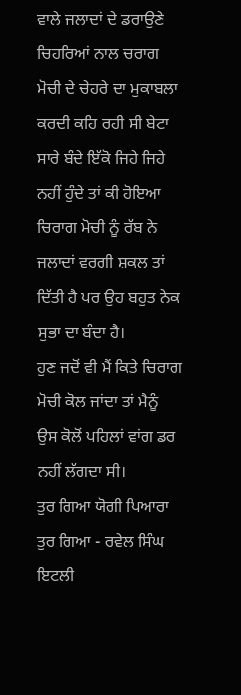ਵਾਲੇ ਜਲਾਦਾਂ ਦੇ ਡਰਾਉਣੇ ਚਿਹਰਿਆਂ ਨਾਲ ਚਰਾਗ ਮੋਚੀ ਦੇ ਚੇਹਰੇ ਦਾ ਮੁਕਾਬਲਾ ਕਰਦੀ ਕਹਿ ਰਹੀ ਸੀ ਬੇਟਾ ਸਾਰੇ ਬੰਦੇ ਇੱਕੋ ਜਿਹੇ ਜਿਹੇ ਨਹੀਂ ਹੁੰਦੇ ਤਾਂ ਕੀ ਹੋਇਆ ਚਿਰਾਗ ਮੋਚੀ ਨੂੰ ਰੱਬ ਨੇ ਜਲਾਦਾਂ ਵਰਗੀ ਸ਼ਕਲ ਤਾਂ ਦਿੱਤੀ ਹੈ ਪਰ ਉਹ ਬਹੁਤ ਨੇਕ ਸੁਭਾ ਦਾ ਬੰਦਾ ਹੈ।
ਹੁਣ ਜਦੋਂ ਵੀ ਮੈਂ ਕਿਤੇ ਚਿਰਾਗ ਮੋਚੀ ਕੋਲ ਜਾਂਦਾ ਤਾਂ ਮੈਨੂੰ ਉਸ ਕੋਲੋਂ ਪਹਿਲਾਂ ਵਾਂਗ ਡਰ ਨਹੀਂ ਲੱਗਦਾ ਸੀ।
ਤੁਰ ਗਿਆ ਯੋਗੀ ਪਿਆਰਾ ਤੁਰ ਗਿਆ - ਰਵੇਲ ਸਿੰਘ ਇਟਲੀ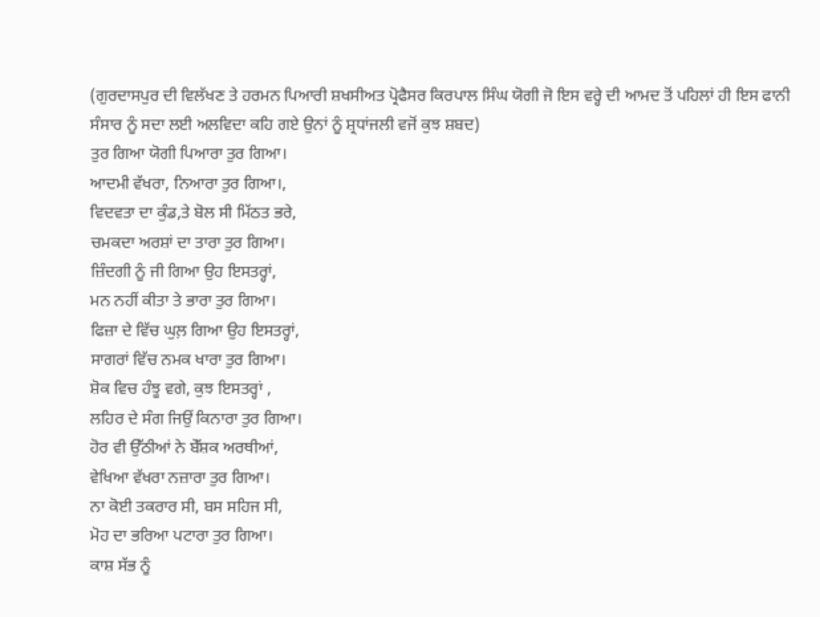(ਗੁਰਦਾਸਪੁਰ ਦੀ ਵਿਲੱਖਣ ਤੇ ਹਰਮਨ ਪਿਆਰੀ ਸ਼ਖਸੀਅਤ ਪ੍ਰੋਫੈਸਰ ਕਿਰਪਾਲ ਸਿੰਘ ਯੋਗੀ ਜੋ ਇਸ ਵਰ੍ਹੇ ਦੀ ਆਮਦ ਤੋਂ ਪਹਿਲਾਂ ਹੀ ਇਸ ਫਾਨੀ ਸੰਸਾਰ ਨੂੰ ਸਦਾ ਲਈ ਅਲਵਿਦਾ ਕਹਿ ਗਏ ਉਨਾਂ ਨੂੰ ਸ਼੍ਰਧਾਂਜਲੀ ਵਜੋਂ ਕੁਝ ਸ਼ਬਦ)
ਤੁਰ ਗਿਆ ਯੋਗੀ ਪਿਆਰਾ ਤੁਰ ਗਿਆ।
ਆਦਮੀ ਵੱਖਰਾ, ਨਿਆਰਾ ਤੁਰ ਗਿਆ।,
ਵਿਦਵਤਾ ਦਾ ਕੁੰਡ,ਤੇ ਬੋਲ ਸੀ ਮਿੱਠਤ ਭਰੇ,
ਚਮਕਦਾ ਅਰਸ਼ਾਂ ਦਾ ਤਾਰਾ ਤੁਰ ਗਿਆ।
ਜ਼ਿੰਦਗੀ ਨੂੰ ਜੀ ਗਿਆ ਉਹ ਇਸਤਰ੍ਹਾਂ,
ਮਨ ਨਹੀਂ ਕੀਤਾ ਤੇ ਭਾਰਾ ਤੁਰ ਗਿਆ।
ਫਿਜ਼ਾ ਦੇ ਵਿੱਚ ਘੁਲ਼ ਗਿਆ ਉਹ ਇਸਤਰ੍ਹਾਂ,
ਸਾਗਰਾਂ ਵਿੱਚ ਨਮਕ ਖਾਰਾ ਤੁਰ ਗਿਆ।
ਸ਼ੋਕ ਵਿਚ ਹੰਝੂ ਵਗੇ, ਕੁਝ ਇਸਤਰ੍ਹਾਂ ,
ਲਹਿਰ ਦੇ ਸੰਗ ਜਿਉਂ ਕਿਨਾਰਾ ਤੁਰ ਗਿਆ।
ਹੋਰ ਵੀ ਉੱਠੀਆਂ ਨੇ ਬੇੱਸ਼ਕ ਅਰਥੀਆਂ,
ਵੇਖਿਆ ਵੱਖਰਾ ਨਜ਼ਾਰਾ ਤੁਰ ਗਿਆ।
ਨਾ ਕੋਈ ਤਕਰਾਰ ਸੀ, ਬਸ ਸਹਿਜ ਸੀ,
ਮੋਹ ਦਾ ਭਰਿਆ ਪਟਾਰਾ ਤੁਰ ਗਿਆ।
ਕਾਸ਼ ਸੱਭ ਨੂੰ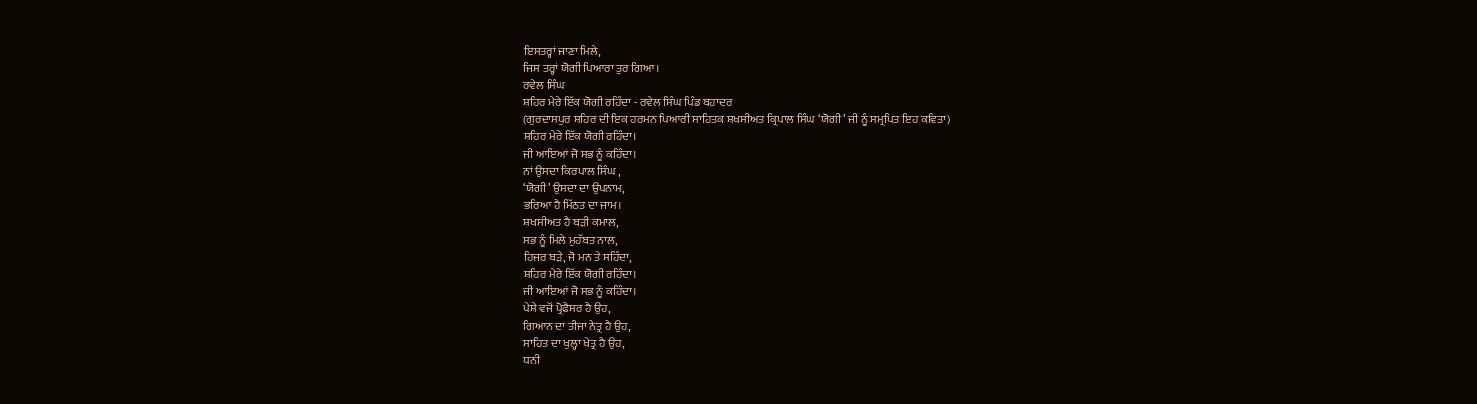ਇਸਤਰ੍ਹਾਂ ਜਾਣਾ ਮਿਲੇ,
ਜਿਸ ਤਰ੍ਹਾਂ ਯੋਗੀ ਪਿਆਰਾ ਤੁਰ ਗਿਆ।
ਰਵੇਲ ਸਿੰਘ
ਸ਼ਹਿਰ ਮੇਰੇ ਇੱਕ ਯੋਗੀ ਰਹਿੰਦਾ - ਰਵੇਲ ਸਿੰਘ ਪਿੰਡ ਬਹਾਦਰ
(ਗੁਰਦਾਸਪੁਰ ਸ਼ਹਿਰ ਦੀ ਇਕ ਹਰਮਨ ਪਿਆਰੀ ਸਾਹਿਤਕ ਸ਼ਖਸੀਅਤ ਕ੍ਰਿਪਾਲ ਸਿੰਘ ‘ਯੋਗੀ’ ਜੀ ਨੂੰ ਸਮ੍ਰਪਿਤ ਇਹ ਕਵਿਤਾ)
ਸ਼ਹਿਰ ਮੇਰੇ ਇੱਕ ਯੋਗੀ ਰਹਿੰਦਾ।
ਜੀ ਆਇਆਂ ਜੋ ਸਭ ਨੂੰ ਕਹਿੰਦਾ।
ਨਾਂ ਉਸਦਾ ਕਿਰਪਾਲ ਸਿੰਘ ,
‘ਯੋਗੀ’ ਉਸਦਾ ਦਾ ਉਪਨਾਮ,
ਭਰਿਆ ਹੈ ਮਿੱਠਤ ਦਾ ਜਾਮ।
ਸ਼ਖਸੀਅਤ ਹੈ ਬੜੀ ਕਮਾਲ,
ਸਭ ਨੂੰ ਮਿਲੇ ਮੁਹੱਬਤ ਨਾਲ,
ਹਿਜਰ ਬੜੇ, ਜੋ ਮਨ ਤੇ ਸਹਿੰਦਾ,
ਸ਼ਹਿਰ ਮੇਰੇ ਇੱਕ ਯੋਗੀ ਰਹਿੰਦਾ।
ਜੀ ਆਇਆਂ ਜੋ ਸਭ ਨੂੰ ਕਹਿੰਦਾ।
ਪੇਸ਼ੇ ਵਜੋਂ ਪ੍ਰੋਫੈਸਰ ਹੈ ਉਹ,
ਗਿਆਨ ਦਾ ਤੀਜਾ ਨੇਤ੍ਰ ਹੈ ਉਹ,
ਸਾਹਿਤ ਦਾ ਖੁਲ੍ਹਾ ਖੇਤ੍ਰ ਹੈ ਉਹ,
ਧਨੀ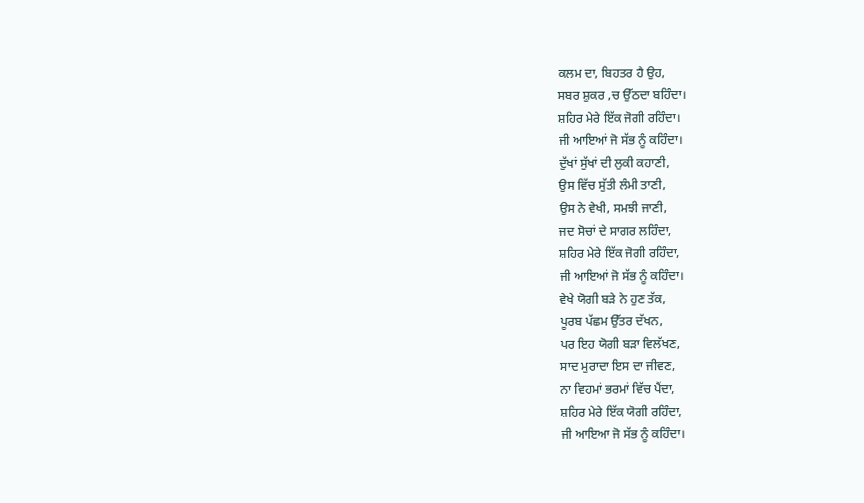ਕਲਮ ਦਾ, ਬਿਹਤਰ ਹੈ ਉਹ,
ਸਬਰ ਸ਼ੁਕਰ ,ਚ ਉੱਠਦਾ ਬਹਿੰਦਾ।
ਸ਼ਹਿਰ ਮੇਰੇ ਇੱਕ ਜੋਗੀ ਰਹਿੰਦਾ।
ਜੀ ਆਇਆਂ ਜੋ ਸੱਭ ਨੂੰ ਕਹਿੰਦਾ।
ਦੁੱਖਾਂ ਸੁੱਖਾਂ ਦੀ ਲੁਕੀ ਕਹਾਣੀ,
ਉਸ ਵਿੱਚ ਸੁੱਤੀ ਲੰਮੀ ਤਾਣੀ,
ਉਸ ਨੇ ਵੇਖੀ, ਸਮਝੀ ਜਾਣੀ,
ਜਦ ਸੋਚਾਂ ਦੇ ਸਾਗਰ ਲਹਿੰਦਾ,
ਸ਼ਹਿਰ ਮੇਰੇ ਇੱਕ ਜੋਗੀ ਰਹਿੰਦਾ,
ਜੀ ਆਇਆਂ ਜੋ ਸੱਭ ਨੂੰ ਕਹਿੰਦਾ।
ਵੇਖੇ ਯੋਗੀ ਬੜੇ ਨੇ ਹੁਣ ਤੱਕ,
ਪੂਰਬ ਪੱਛਮ ਉੱਤਰ ਦੱਖਨ,
ਪਰ ਇਹ ਯੋਗੀ ਬੜਾ ਵਿਲੱਖਣ,
ਸਾਦ ਮੁਰਾਦਾ ਇਸ ਦਾ ਜੀਵਣ,
ਨਾ ਵਿਹਮਾਂ ਭਰਮਾਂ ਵਿੱਚ ਪੈਂਦਾ,
ਸ਼ਹਿਰ ਮੇਰੇ ਇੱਕ ਯੋਗੀ ਰਹਿੰਦਾ,
ਜੀ ਆਇਆ ਜੋ ਸੱਭ ਨੂੰ ਕਹਿੰਦਾ।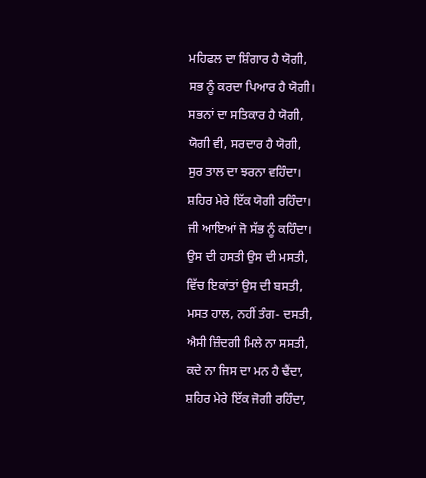ਮਹਿਫਲ ਦਾ ਸ਼ਿੰਗਾਰ ਹੈ ਯੋਗੀ,
ਸਭ ਨੂੰ ਕਰਦਾ ਪਿਆਰ ਹੈ ਯੋਗੀ।
ਸਭਨਾਂ ਦਾ ਸਤਿਕਾਰ ਹੈ ਯੋਗੀ,
ਯੋਗੀ ਵੀ, ਸਰਦਾਰ ਹੈ ਯੋਗੀ,
ਸੁਰ ਤਾਲ ਦਾ ਝਰਨਾ ਵਹਿੰਦਾ।
ਸ਼ਹਿਰ ਮੇਰੇ ਇੱਕ ਯੋਗੀ ਰਹਿੰਦਾ।
ਜੀ ਆਇਆਂ ਜੋ ਸੱਭ ਨੂੰ ਕਹਿੰਦਾ।
ਉਸ ਦੀ ਹਸਤੀ ਉਸ ਦੀ ਮਸਤੀ,
ਵਿੱਚ ਇਕਾਂਤਾਂ ਉਸ ਦੀ ਬਸਤੀ,
ਮਸਤ ਹਾਲ, ਨਹੀਂ ਤੰਗ- ਦਸਤੀ,
ਐਸੀ ਜ਼ਿੰਦਗੀ ਮਿਲੇ ਨਾ ਸਸਤੀ,
ਕਦੇ ਨਾ ਜਿਸ ਦਾ ਮਨ ਹੈ ਢੈਂਦਾ,
ਸ਼ਹਿਰ ਮੇਰੇ ਇੱਕ ਜੋਗੀ ਰਹਿੰਦਾ,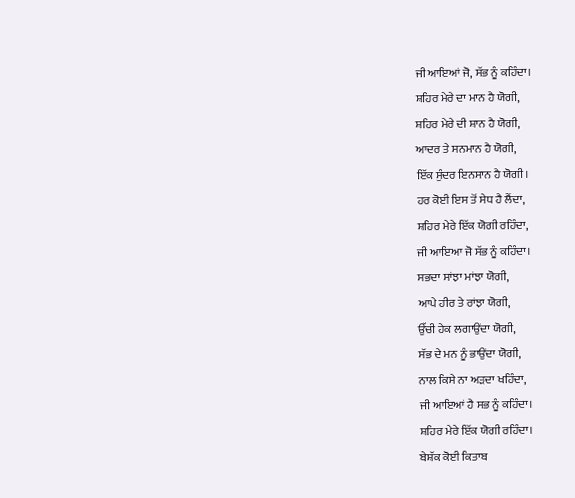ਜੀ ਆਇਆਂ ਜੋ, ਸੱਭ ਨੂੰ ਕਹਿੰਦਾ।
ਸ਼ਹਿਰ ਮੇਰੇ ਦਾ ਮਾਨ ਹੈ ਯੋਗੀ,
ਸ਼ਹਿਰ ਮੇਰੇ ਦੀ ਸ਼ਾਨ ਹੈ ਯੋਗੀ,
ਆਦਰ ਤੇ ਸਨਮਾਨ ਹੈ ਯੋਗੀ,
ਇੱਕ ਸੁੰਦਰ ਇਨਸਾਨ ਹੈ ਯੋਗੀ।
ਹਰ ਕੋਈ ਇਸ ਤੋਂ ਸੇਧ ਹੈ ਲੈਂਦਾ,
ਸ਼ਹਿਰ ਮੇਰੇ ਇੱਕ ਯੋਗੀ ਰਹਿੰਦਾ,
ਜੀ ਆਇਆ ਜੋ ਸੱਭ ਨੂੰ ਕਹਿੰਦਾ।
ਸਭਦਾ ਸਾਂਝਾ ਮਾਂਝਾ ਯੋਗੀ,
ਆਪੇ ਹੀਰ ਤੇ ਰਾਂਝਾ ਯੋਗੀ,
ਉੱਚੀ ਹੇਕ ਲਗਾਉਂਦਾ ਯੋਗੀ,
ਸੱਭ ਦੇ ਮਨ ਨੂੰ ਭਾਉਂਦਾ ਯੋਗੀ,
ਨਾਲ ਕਿਸੇ ਨਾ ਅੜਦਾ ਖਹਿੰਦਾ,
ਜੀ ਆਇਆਂ ਹੈ ਸਭ ਨੂੰ ਕਹਿੰਦਾ।
ਸ਼ਹਿਰ ਮੇਰੇ ਇੱਕ ਯੋਗੀ ਰਹਿੰਦਾ।
ਬੇਸ਼ੱਕ ਕੋਈ ਕਿਤਾਬ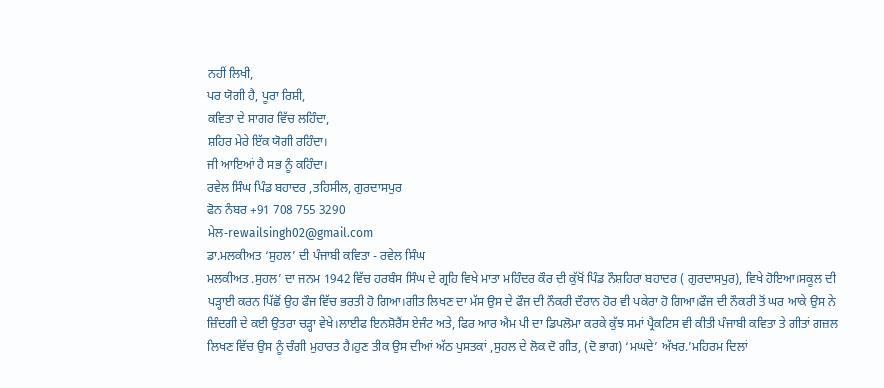ਨਹੀਂ ਲਿਖੀ,
ਪਰ ਯੋਗੀ ਹੈ, ਪੂਰਾ ਰਿਸ਼ੀ,
ਕਵਿਤਾ ਦੇ ਸਾਗਰ ਵਿੱਚ ਲਹਿੰਦਾ,
ਸ਼ਹਿਰ ਮੇਰੇ ਇੱਕ ਯੋਗੀ ਰਹਿੰਦਾ।
ਜੀ ਆਇਆਂ ਹੈ ਸਭ ਨੂੰ ਕਹਿੰਦਾ।
ਰਵੇਲ ਸਿੰਘ ਪਿੰਡ ਬਹਾਦਰ ,ਤਹਿਸੀਲ, ਗੁਰਦਾਸਪੁਰ
ਫੋਨ ਨੰਬਰ +91 708 755 3290
ਮੇਲ-rewailsingh02@gmail.com
ਡਾ.ਮਲਕੀਅਤ ‘ਸੁਹਲ’ ਦੀ ਪੰਜਾਬੀ ਕਵਿਤਾ - ਰਵੇਲ ਸਿੰਘ
ਮਲਕੀਅਤ .ਸੁਹਲ’ ਦਾ ਜਨਮ 1942 ਵਿੱਚ ਹਰਬੰਸ ਸਿੰਘ ਦੇ ਗ੍ਰਹਿ ਵਿਖੇ ਮਾਤਾ ਮਹਿੰਦਰ ਕੌਰ ਦੀ ਕੁੱਖੋਂ ਪਿੰਡ ਨੌਸ਼ਹਿਰਾ ਬਹਾਦਰ ( ਗੁਰਦਾਸਪੁਰ), ਵਿਖੇ ਹੋਇਆ।ਸਕੂਲ ਦੀ ਪੜ੍ਹਾਈ ਕਰਨ ਪਿੱਛੋਂ ਉਹ ਫੌਜ ਵਿੱਚ ਭਰਤੀ ਹੋ ਗਿਆ।ਗੀਤ ਲਿਖਣ ਦਾ ਮੱਸ ਉਸ ਦੇ ਫੌਜ ਦੀ ਨੌਕਰੀ ਦੌਰਾਨ ਹੋਰ ਵੀ ਪਕੇਰਾ ਹੋ ਗਿਆ।ਫੌਜ ਦੀ ਨੌਕਰੀ ਤੋਂ ਘਰ ਆਕੇ ਉਸ ਨੇ ਜ਼ਿੰਦਗੀ ਦੇ ਕਈ ਉਤਰਾ ਚੜ੍ਹਾ ਵੇਖੇ।ਲਾਈਫ ਇਨਸ਼ੋਰੈਂਸ ਏਜੰਟ ਅਤੇ, ਫਿਰ ਆਰ ਐਮ ਪੀ ਦਾ ਡਿਪਲੋਮਾ ਕਰਕੇ ਕੁੱਝ ਸਮਾਂ ਪ੍ਰੈਕਟਿਸ ਵੀ ਕੀਤੀ ਪੰਜਾਬੀ ਕਵਿਤਾ ਤੇ ਗੀਤਾਂ ਗਜ਼ਲ ਲਿਖਣ ਵਿੱਚ ਉਸ ਨੂੰ ਚੰਗੀ ਮੁਹਾਰਤ ਹੈ।ਹੁਣ ਤੀਕ ਉਸ ਦੀਆਂ ਅੱਠ ਪੁਸਤਕਾਂ ,ਸੁਹਲ ਦੇ ਲੋਕ ਦੋ ਗੀਤ, (ਦੋ ਭਾਗ) ‘ਮਘਦੇ’ ਅੱਖਰ.’ਮਹਿਰਮ ਦਿਲਾਂ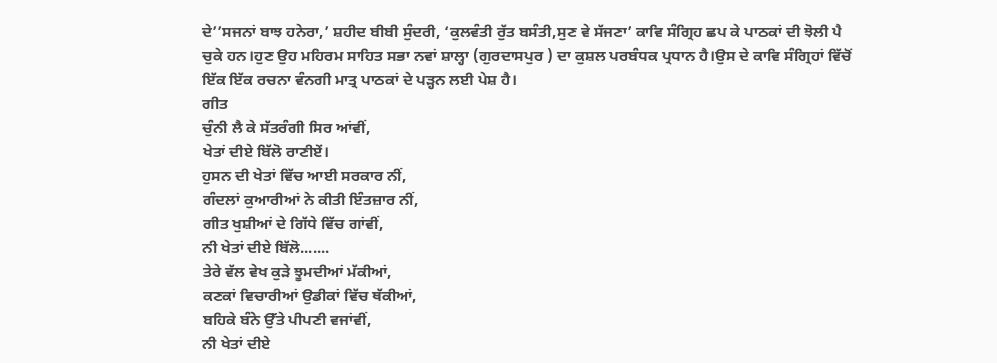ਦੇ’’ਸਜਨਾਂ ਬਾਝ ਹਨੇਰਾ,’ ਸ਼ਹੀਦ ਬੀਬੀ ਸੁੰਦਰੀ, ‘ਕੁਲਵੰਤੀ ਰੁੱਤ ਬਸੰਤੀ,ਸੁਣ ਵੇ ਸੱਜਣਾ’ ਕਾਵਿ ਸੰਗ੍ਰਿਹ ਛਪ ਕੇ ਪਾਠਕਾਂ ਦੀ ਝੋਲੀ ਪੈ ਚੁਕੇ ਹਨ।ਹੁਣ ਉਹ ਮਹਿਰਮ ਸਾਹਿਤ ਸਭਾ ਨਵਾਂ ਸ਼ਾਲ੍ਹਾ (ਗੁਰਦਾਸਪੁਰ ) ਦਾ ਕੁਸ਼ਲ ਪਰਬੰਧਕ ਪ੍ਰਧਾਨ ਹੈ।ਉਸ ਦੇ ਕਾਵਿ ਸੰਗ੍ਰਿਹਾਂ ਵਿੱਚੋਂ ਇੱਕ ਇੱਕ ਰਚਨਾ ਵੰਨਗੀ ਮਾਤ੍ਰ ਪਾਠਕਾਂ ਦੇ ਪੜ੍ਹਨ ਲਈ ਪੇਸ਼ ਹੈ।
ਗੀਤ
ਚੁੰਨੀ ਲੈ ਕੇ ਸੱਤਰੰਗੀ ਸਿਰ ਆਂਵੀਂ,
ਖੇਤਾਂ ਦੀਏ ਬਿੱਲੋ ਰਾਣੀਏਂ।
ਹੁਸਨ ਦੀ ਖੇਤਾਂ ਵਿੱਚ ਆਈ ਸਰਕਾਰ ਨੀਂ,
ਗੰਦਲਾਂ ਕੁਆਰੀਆਂ ਨੇ ਕੀਤੀ ਇੰਤਜ਼ਾਰ ਨੀਂ,
ਗੀਤ ਖੁਸ਼ੀਆਂ ਦੇ ਗਿੱਧੇ ਵਿੱਚ ਗਾਂਵੀਂ,
ਨੀ ਖੇਤਾਂ ਦੀਏ ਬਿੱਲੋ.......
ਤੇਰੇ ਵੱਲ ਵੇਖ ਕੁੜੇ ਝੂਮਦੀਆਂ ਮੱਕੀਆਂ,
ਕਣਕਾਂ ਵਿਚਾਰੀਆਂ ਉਡੀਕਾਂ ਵਿੱਚ ਥੱਕੀਆਂ,
ਬਹਿਕੇ ਬੰਨੇ ਉੱਤੇ ਪੀਪਣੀ ਵਜਾਂਵੀਂ,
ਨੀ ਖੇਤਾਂ ਦੀਏ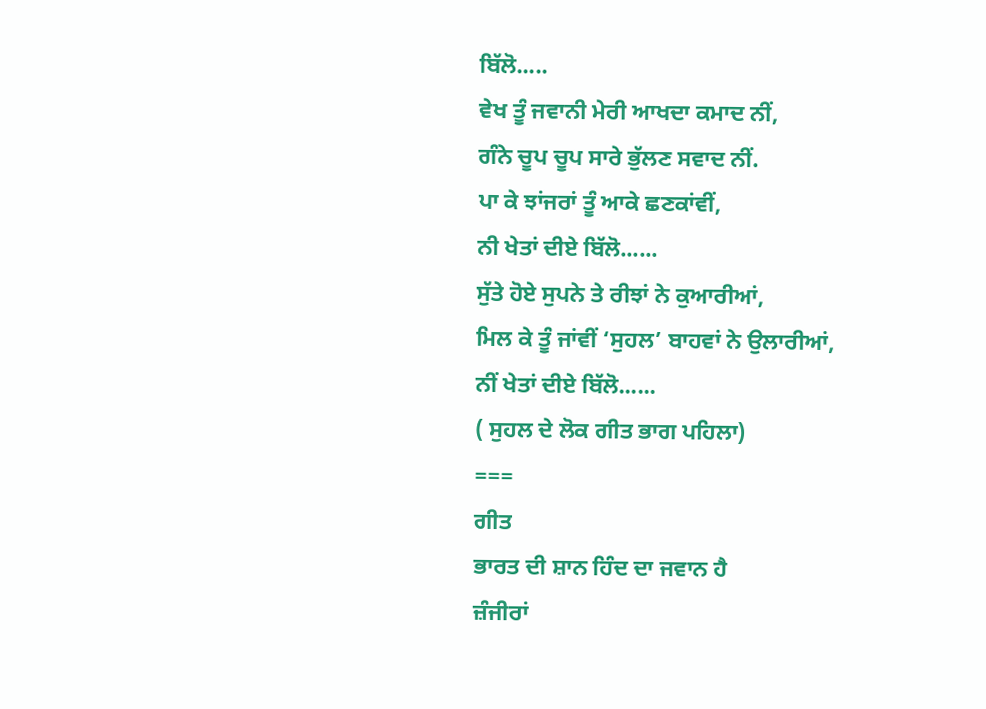ਬਿੱਲੋ.....
ਵੇਖ ਤੂੰ ਜਵਾਨੀ ਮੇਰੀ ਆਖਦਾ ਕਮਾਦ ਨੀਂ,
ਗੰਨੇ ਚੂਪ ਚੂਪ ਸਾਰੇ ਭੁੱਲਣ ਸਵਾਦ ਨੀਂ.
ਪਾ ਕੇ ਝਾਂਜਰਾਂ ਤੂੰ ਆਕੇ ਛਣਕਾਂਵੀਂ,
ਨੀ ਖੇਤਾਂ ਦੀਏ ਬਿੱਲੋ......
ਸੁੱਤੇ ਹੋਏ ਸੁਪਨੇ ਤੇ ਰੀਝਾਂ ਨੇ ਕੁਆਰੀਆਂ,
ਮਿਲ ਕੇ ਤੂੰ ਜਾਂਵੀਂ ‘ਸੁਹਲ’ ਬਾਹਵਾਂ ਨੇ ਉਲਾਰੀਆਂ,
ਨੀਂ ਖੇਤਾਂ ਦੀਏ ਬਿੱਲੋ......
( ਸੁਹਲ ਦੇ ਲੋਕ ਗੀਤ ਭਾਗ ਪਹਿਲਾ)
===
ਗੀਤ
ਭਾਰਤ ਦੀ ਸ਼ਾਨ ਹਿੰਦ ਦਾ ਜਵਾਨ ਹੈ
ਜ਼ੰਜੀਰਾਂ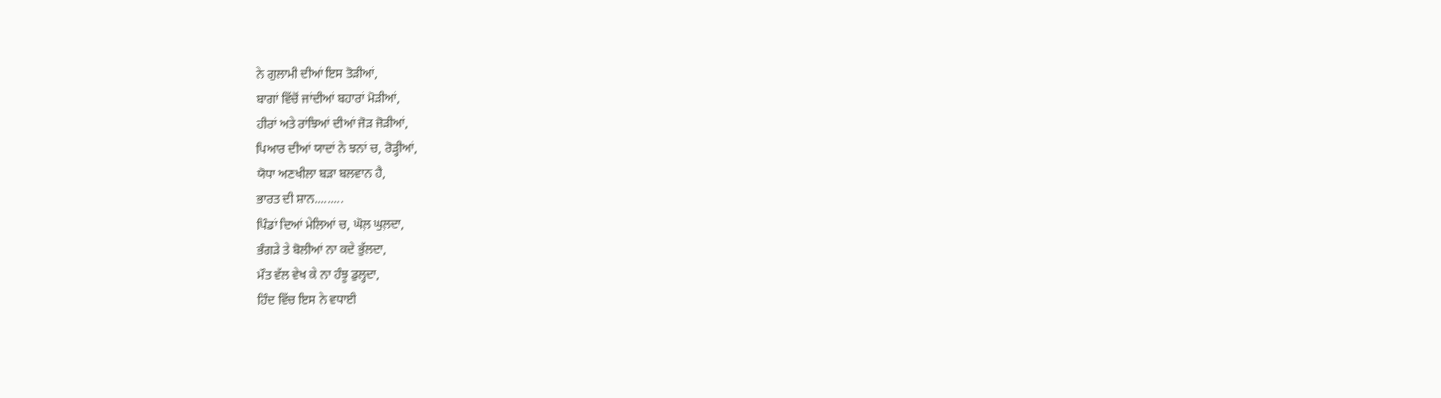ਨੇ ਗੁਲਾਮੀ ਦੀਆਂ ਇਸ ਤੋੜੀਆਂ,
ਬਾਗਾਂ ਵਿੱਚੋਂ ਜਾਂਦੀਆਂ ਬਹਾਰਾਂ ਮੋੜੀਆਂ,
ਹੀਰਾਂ ਅਤੇ ਰਾਂਝਿਆਂ ਦੀਆਂ ਜੋੜ ਜੋੜੀਆਂ,
ਪਿਆਰ ਦੀਆਂ ਯਾਦਾਂ ਨੇ ਝਨਾਂ ਚ, ਰੋੜ੍ਹੀਆਂ,
ਯੋਧਾ ਅਣਖੀਲਾ ਬੜਾ ਬਲਵਾਨ ਹੈ,
ਭਾਰਤ ਦੀ ਸ਼ਾਨ.........
ਪਿੰਡਾਂ ਦਿਆਂ ਮੇਲਿਆਂ ਚ, ਘੋਲ਼ ਘੁਲ਼ਦਾ,
ਭੰਗੜੇ ਤੇ ਬੋਲੀਆਂ ਨਾ ਕਦੇ ਭੁੱਲਦਾ,
ਮੌਤ ਵੱਲ ਵੇਖ ਕੇ ਨਾ ਹੰਝੂ ਡੁਲ੍ਹਦਾ,
ਹਿੰਦ ਵਿੱਚ ਇਸ ਨੇ ਵਧਾਈ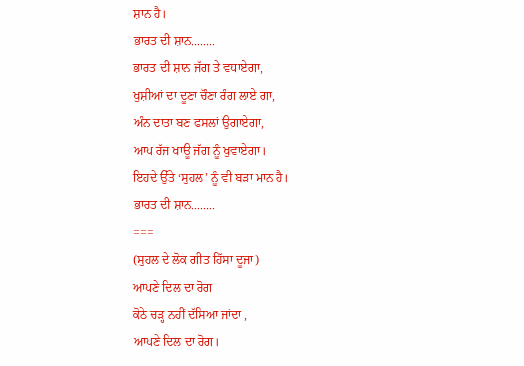ਸ਼ਾਨ ਹੈ।
ਭਾਰਤ ਦੀ ਸ਼ਾਨ........
ਭਾਰਤ ਦੀ ਸ਼ਾਨ ਜੱਗ ਤੇ ਵਧਾਏਗਾ,
ਖੁਸ਼ੀਆਂ ਦਾ ਦੂਣਾ ਚੌਣਾ ਰੰਗ ਲਾਏ ਗਾ,
ਅੰਨ ਦਾਤਾ ਬਣ ਫਸਲਾਂ ਉਗਾਏਗਾ,
ਆਪ ਰੱਜ ਖਾਊ ਜੱਗ ਨੂੰ ਖੁਵਾਏਗਾ।
ਇਹਦੇ ਉੱਤੇ ‘ਸੁਹਲ’ ਨੂੰ ਵੀ ਬੜਾ ਮਾਨ ਹੈ।
ਭਾਰਤ ਦੀ ਸ਼ਾਨ........
===
(ਸੁਹਲ ਦੇ ਲੋਕ ਗੀਤ ਹਿੱਸਾ ਦੂਜਾ)
ਆਪਣੇ ਦਿਲ ਦਾ ਰੋਗ
ਕੋਠੇ ਚੜ੍ਹ ਨਹੀਂ ਦੱਸਿਆ ਜਾਂਦਾ ,
ਆਪਣੇ ਦਿਲ ਦਾ ਰੋਗ।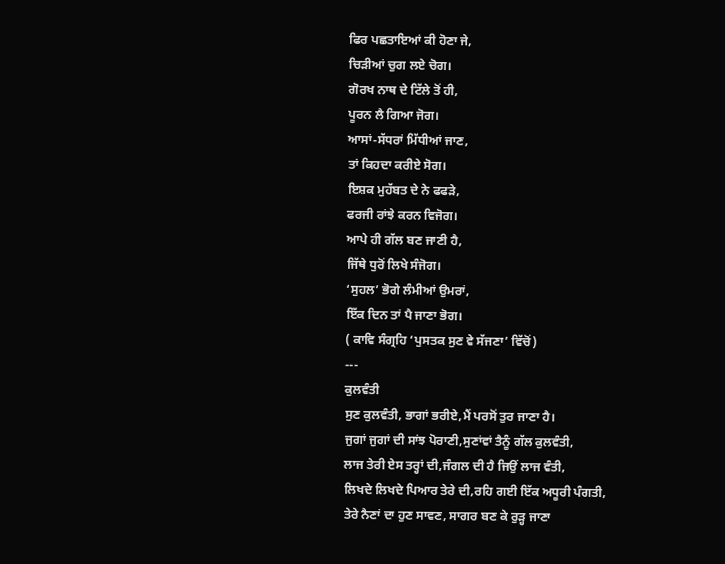ਫਿਰ ਪਛਤਾਇਆਂ ਕੀ ਹੋਣਾ ਜੇ,
ਚਿੜੀਆਂ ਚੁਗ ਲਏ ਚੋਗ।
ਗੋਰਖ ਨਾਥ ਦੇ ਟਿੱਲੇ ਤੋਂ ਹੀ,
ਪੂਰਨ ਲੈ ਗਿਆ ਜੋਗ।
ਆਸਾਂ-ਸੱਧਰਾਂ ਮਿੱਧੀਆਂ ਜਾਣ,
ਤਾਂ ਕਿਹਦਾ ਕਰੀਏ ਸੋਗ।
ਇਸ਼ਕ ਮੁਹੱਬਤ ਦੇ ਨੇ ਫਫੜੇ,
ਫਰਜੀ ਰਾਂਝੇ ਕਰਨ ਵਿਜੋਗ।
ਆਪੇ ਹੀ ਗੱਲ ਬਣ ਜਾਣੀ ਹੈ,
ਜਿੱਥੇ ਧੁਰੋਂ ਲਿਖੇ ਸੰਜੋਗ।
‘ਸੁਹਲ’ ਭੋਗੇ ਲੰਮੀਆਂ ਉਮਰਾਂ,
ਇੱਕ ਦਿਨ ਤਾਂ ਪੈ ਜਾਣਾ ਭੋਗ।
( ਕਾਵਿ ਸੰਗ੍ਰਹਿ ‘ਪੁਸਤਕ ਸੁਣ ਵੇ ਸੱਜਣਾ’ ਵਿੱਚੋਂ)
---
ਕੁਲਵੰਤੀ
ਸੁਣ ਕੁਲਵੰਤੀ, ਭਾਗਾਂ ਭਰੀਏ,ਮੈਂ ਪਰਸੋਂ ਤੁਰ ਜਾਣਾ ਹੈ।
ਜੁਗਾਂ ਜੁਗਾਂ ਦੀ ਸਾਂਝ ਪੋਰਾਣੀ,ਸੁਣਾਂਵਾਂ ਤੈਨੂੰ ਗੱਲ ਕੁਲਵੰਤੀ,
ਲਾਜ ਤੇਰੀ ਏਸ ਤਰ੍ਹਾਂ ਦੀ,ਜੰਗਲ ਦੀ ਹੈ ਜਿਉਂ ਲਾਜ ਵੰਤੀ,
ਲਿਖਦੇ ਲਿਖਦੇ ਪਿਆਰ ਤੇਰੇ ਦੀ,ਰਹਿ ਗਈ ਇੱਕ ਅਧੂਰੀ ਪੰਗਤੀ,
ਤੇਰੇ ਨੈਣਾਂ ਦਾ ਹੁਣ ਸਾਵਣ, ਸਾਗਰ ਬਣ ਕੇ ਰੁੜ੍ਹ ਜਾਣਾ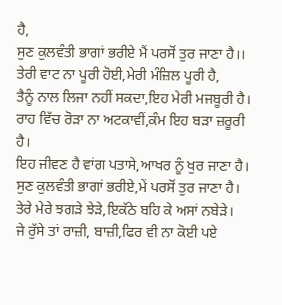ਹੈ,
ਸੁਣ ਕੁਲਵੰਤੀ ਭਾਗਾਂ ਭਰੀਏ ਮੈਂ ਪਰਸੋਂ ਤੁਰ ਜਾਣਾ ਹੈ।।
ਤੇਰੀ ਵਾਟ ਨਾ ਪੂਰੀ ਹੋਈ,ਮੇਰੀ ਮੰਜ਼ਿਲ ਪੂਰੀ ਹੈ,
ਤੈਨੂੰ ਨਾਲ ਲਿਜਾ ਨਹੀਂ ਸਕਦਾ,ਇਹ ਮੇਰੀ ਮਜਬੂਰੀ ਹੈ।
ਰਾਹ ਵਿੱਚ ਰੋੜਾ ਨਾ ਅਟਕਾਵੀਂ,ਕੰਮ ਇਹ ਬੜਾ ਜ਼ਰੂਰੀ ਹੈ।
ਇਹ ਜੀਵਣ ਹੈ ਵਾਂਗ ਪਤਾਸੇ,ਆਖਰ ਨੂੰ ਖੁਰ ਜਾਣਾ ਹੈ।
ਸੁਣ ਕੁਲਵੰਤੀ ਭਾਗਾਂ ਭਰੀਏ,ਮੇਂ ਪਰਸੋਂ ਤੁਰ ਜਾਣਾ ਹੈ।
ਤੇਰੇ ਮੇਰੇ ਝਗੜੇ ਝੇੜੇ,ਇਕੱਠੇ ਬਹਿ ਕੇ ਅਸਾਂ ਨਬੇੜੇ।
ਜੇ ਰੁੱਸੇ ਤਾਂ ਰਾਜ਼ੀ, ਬਾਜ਼ੀ,ਫਿਰ ਵੀ ਨਾ ਕੋਈ ਪਏ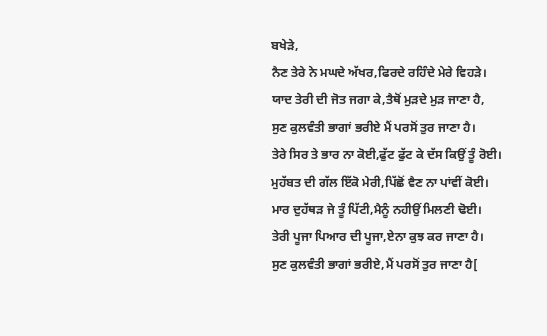ਬਖੇੜੇ,
ਨੈਣ ਤੇਰੇ ਨੇ ਮਘਦੇ ਅੱਖਰ,ਫਿਰਦੇ ਰਹਿੰਦੇ ਮੇਰੇ ਵਿਹੜੇ।
ਯਾਦ ਤੇਰੀ ਦੀ ਜੋਤ ਜਗਾ ਕੇ,ਤੈਥੋਂ ਮੁੜਦੇ ਮੁੜ ਜਾਣਾ ਹੈ,
ਸੁਣ ਕੁਲਵੰਤੀ ਭਾਗਾਂ ਭਰੀਏ ਮੈਂ ਪਰਸੋਂ ਤੁਰ ਜਾਣਾ ਹੈ।
ਤੇਰੇ ਸਿਰ ਤੇ ਭਾਰ ਨਾ ਕੋਈ,ਫੁੱਟ ਫੁੱਟ ਕੇ ਦੱਸ ਕਿਉਂ ਤੂੰ ਰੋਈ।
ਮੁਹੱਬਤ ਦੀ ਗੱਲ ਇੱਕੋ ਮੇਰੀ,ਪਿੱਛੋਂ ਵੈਣ ਨਾ ਪਾਂਵੀਂ ਕੋਈ।
ਮਾਰ ਦੁਹੱਥੜ ਜੇ ਤੂੰ ਪਿੱਟੀ,ਮੈਨੂੰ ਨਹੀਉਂ ਮਿਲਣੀ ਢੋਈ।
ਤੇਰੀ ਪੂਜਾ ਪਿਆਰ ਦੀ ਪੂਜਾ,ਏਨਾ ਕੁਝ ਕਰ ਜਾਣਾ ਹੈ।
ਸੁਣ ਕੁਲਵੰਤੀ ਭਾਗਾਂ ਭਰੀਏ,ਮੈਂ ਪਰਸੋਂ ਤੁਰ ਜਾਣਾ ਹੈ[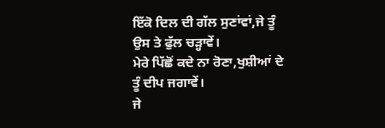ਇੱਕੋ ਦਿਲ ਦੀ ਗੱਲ ਸੁਣਾਂਵਾਂ,ਜੇ ਤੂੰ ਉਸ ਤੇ ਫੁੱਲ ਚੜ੍ਹਾਵੇਂ।
ਮੇਰੇ ਪਿੱਛੋਂ ਕਦੇ ਨਾ ਰੋਣਾ,ਖੁਸ਼ੀਆਂ ਦੇ ਤੂੰ ਦੀਪ ਜਗਾਵੇਂ।
ਜੇ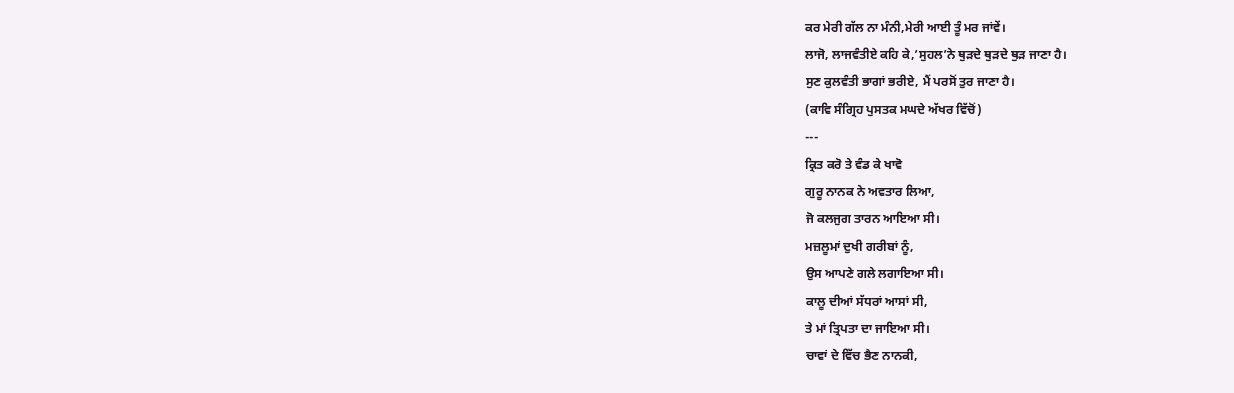ਕਰ ਮੇਰੀ ਗੱਲ ਨਾ ਮੰਨੀ,ਮੇਰੀ ਆਈ ਤੂੰ ਮਰ ਜਾਂਵੇਂ।
ਲਾਜੋ, ਲਾਜਵੰਤੀਏ ਕਹਿ ਕੇ,’ਸੁਹਲ’ਨੇ ਥੁੜਦੇ ਥੁੜਦੇ ਥੁੜ ਜਾਣਾ ਹੈ।
ਸੁਣ ਕੁਲਵੰਤੀ ਭਾਗਾਂ ਭਰੀਏ, ਮੈਂ ਪਰਸੋਂ ਤੁਰ ਜਾਣਾ ਹੈ।
(ਕਾਵਿ ਸੰਗ੍ਰਿਹ ਪੁਸਤਕ ਮਘਦੇ ਅੱਖਰ ਵਿੱਚੋਂ)
---
ਕ੍ਰਿਤ ਕਰੋ ਤੇ ਵੰਡ ਕੇ ਖਾਵੋ
ਗੁਰੂ ਨਾਨਕ ਨੇ ਅਵਤਾਰ ਲਿਆ,
ਜੋ ਕਲਜੁਗ ਤਾਰਨ ਆਇਆ ਸੀ।
ਮਜ਼ਲੂਮਾਂ ਦੁਖੀ ਗਰੀਬਾਂ ਨੂੰ,
ਉਸ ਆਪਣੇ ਗਲੇ ਲਗਾਇਆ ਸੀ।
ਕਾਲੂ ਦੀਆਂ ਸੱਧਰਾਂ ਆਸਾਂ ਸੀ,
ਤੇ ਮਾਂ ਤ੍ਰਿਪਤਾ ਦਾ ਜਾਇਆ ਸੀ।
ਚਾਵਾਂ ਦੇ ਵਿੱਚ ਭੈਣ ਨਾਨਕੀ,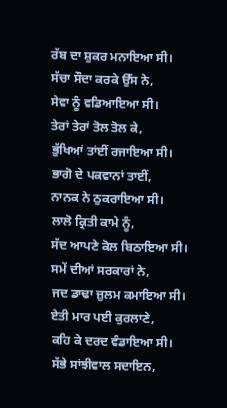ਰੱਬ ਦਾ ਸ਼ੁਕਰ ਮਨਾਇਆ ਸੀ।
ਸੱਚਾ ਸੌਦਾ ਕਰਕੇ ਉੱਸ ਨੇ,
ਸੇਵਾ ਨੂੰ ਵਡਿਆਇਆ ਸੀ।
ਤੇਰਾਂ ਤੇਰਾਂ ਤੋਲ ਤੋਲ ਕੇ,
ਭੁੱਖਿਆਂ ਤਾਂਈਂ ਰਜਾਇਆ ਸੀ।
ਭਾਗੋ ਦੇ ਪਕਵਾਨਾਂ ਤਾਈਂ,
ਨਾਨਕ ਨੇ ਠੁਕਰਾਇਆ ਸੀ।
ਲਾਲੋ ਕ੍ਰਿਤੀ ਕਾਮੇ ਨੂੰ,
ਸੱਦ ਆਪਣੇ ਕੋਲ ਬਿਠਾਇਆ ਸੀ।
ਸਮੇਂ ਦੀਆਂ ਸਰਕਾਰਾਂ ਨੇ,
ਜਦ ਡਾਢਾ ਜ਼ੁਲਮ ਕਮਾਇਆ ਸੀ।
ਏਤੀ ਮਾਰ ਪਈ ਕੁਰਲਾਣੇ,
ਕਹਿ ਕੇ ਦਰਦ ਵੰਡਾਇਆ ਸੀ।
ਸੱਭੇ ਸਾਂਝੀਵਾਲ ਸਦਾਇਨ,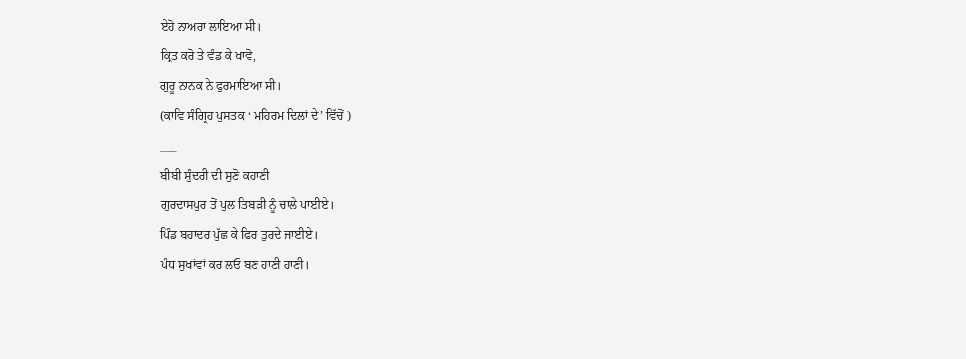ਏਹੋ ਨਾਅਰਾ ਲਾਇਆ ਸੀ।
ਕ੍ਰਿਤ ਕਰੋ ਤੇ ਵੰਡ ਕੇ ਖਾਵੋ,
ਗੁਰੂ ਨਾਨਕ ਨੇ ਫੁਰਮਾਇਆ ਸੀ।
(ਕਾਵਿ ਸੰਗ੍ਰਿਹ ਪੁਸਤਕ ‘ ਮਹਿਰਮ ਦਿਲਾਂ ਦੇ’ ਵਿੱਚੋਂ )
___
ਬੀਬੀ ਸੁੰਦਰੀ ਦੀ ਸੁਣੋ ਕਹਾਣੀ
ਗੁਰਦਾਸਪੁਰ ਤੋਂ ਪੁਲ ਤਿਬੜੀ ਨੂੰ ਚਾਲੇ ਪਾਈਏ।
ਪਿੰਡ ਬਹਾਦਰ ਪੁੱਛ ਕੇ ਫਿਰ ਤੁਰਦੇ ਜਾਈਏ।
ਪੰਧ ਸੁਖਾਂਵਾਂ ਕਰ ਲਓ ਬਣ ਹਾਣੀ ਹਾਣੀ।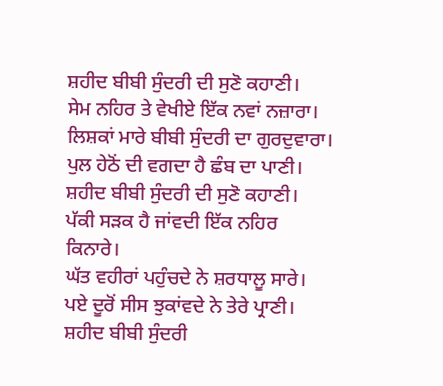ਸ਼ਹੀਦ ਬੀਬੀ ਸੁੰਦਰੀ ਦੀ ਸੁਣੋ ਕਹਾਣੀ।
ਸੇਮ ਨਹਿਰ ਤੇ ਵੇਖੀਏ ਇੱਕ ਨਵਾਂ ਨਜ਼ਾਰਾ।
ਲਿਸ਼ਕਾਂ ਮਾਰੇ ਬੀਬੀ ਸੁੰਦਰੀ ਦਾ ਗੁਰਦੁਵਾਰਾ।
ਪੁਲ ਹੇਠੋਂ ਦੀ ਵਗਦਾ ਹੈ ਛੰਬ ਦਾ ਪਾਣੀ।
ਸ਼ਹੀਦ ਬੀਬੀ ਸੁੰਦਰੀ ਦੀ ਸੁਣੋ ਕਹਾਣੀ।
ਪੱਕੀ ਸੜਕ ਹੈ ਜਾਂਵਦੀ ਇੱਕ ਨਹਿਰ ਕਿਨਾਰੇ।
ਘੱਤ ਵਹੀਰਾਂ ਪਹੁੰਚਦੇ ਨੇ ਸ਼ਰਧਾਲੂ ਸਾਰੇ।
ਪਏ ਦੂਰੋਂ ਸੀਸ ਝੁਕਾਂਵਦੇ ਨੇ ਤੇਰੇ ਪ੍ਰਾਣੀ।
ਸ਼ਹੀਦ ਬੀਬੀ ਸੁੰਦਰੀ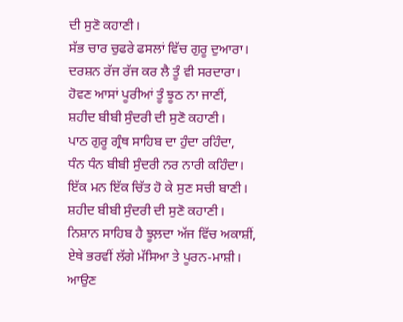ਦੀ ਸੁਣੋ ਕਹਾਣੀ।
ਸੱਭ ਚਾਰ ਚੁਫਰੇ ਫਸਲਾਂ ਵਿੱਚ ਗੁਰੂ ਦੁਆਰਾ।
ਦਰਸ਼ਨ ਰੱਜ ਰੱਜ ਕਰ ਲੈ ਤੂੰ ਵੀ ਸਰਦਾਰਾ।
ਹੋਵਣ ਆਸਾਂ ਪੂਰੀਆਂ ਤੂੰ ਝੂਠ ਨਾ ਜਾਣੀਂ,
ਸ਼ਹੀਦ ਬੀਬੀ ਸੁੰਦਰੀ ਦੀ ਸੁਣੋ ਕਹਾਣੀ।
ਪਾਠ ਗੁਰੂ ਗ੍ਰੰਥ ਸਾਹਿਬ ਦਾ ਹੁੰਦਾ ਰਹਿੰਦਾ,
ਧੰਨ ਧੰਨ ਬੀਬੀ ਸੁੰਦਰੀ ਨਰ ਨਾਰੀ ਕਹਿੰਦਾ।
ਇੱਕ ਮਨ ਇੱਕ ਚਿੱਤ ਹੋ ਕੇ ਸੁਣ ਸਚੀ ਬਾਣੀ।
ਸ਼ਹੀਦ ਬੀਬੀ ਸੁੰਦਰੀ ਦੀ ਸੁਣੋ ਕਹਾਣੀ।
ਨਿਸ਼ਾਨ ਸਾਹਿਬ ਹੈ ਝੂਲ਼ਦਾ ਅੱਜ ਵਿੱਚ ਅਕਾਸ਼ੀਂ,
ਏਥੇ ਭਰਵੀਂ ਲੱਗੇ ਮੱਸਿਆ ਤੇ ਪੂਰਨ-ਮਾਸ਼ੀ।
ਆਉਣ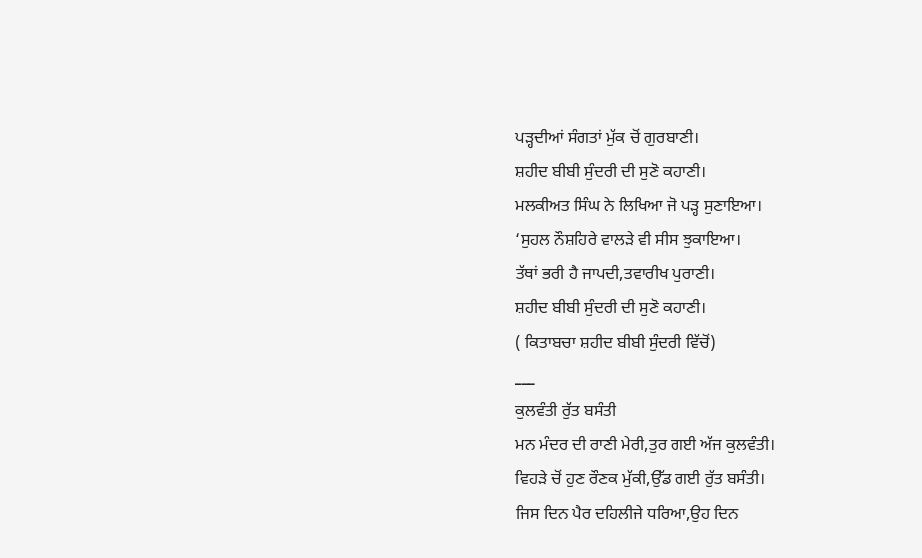ਪੜ੍ਹਦੀਆਂ ਸੰਗਤਾਂ ਮੁੱਕ ਚੋਂ ਗੁਰਬਾਣੀ।
ਸ਼ਹੀਦ ਬੀਬੀ ਸੁੰਦਰੀ ਦੀ ਸੁਣੋ ਕਹਾਣੀ।
ਮਲਕੀਅਤ ਸਿੰਘ ਨੇ ਲਿਖਿਆ ਜੋ ਪੜ੍ਹ ਸੁਣਾਇਆ।
‘ਸੁਹਲ ਨੌਸ਼ਹਿਰੇ ਵਾਲੜੇ ਵੀ ਸੀਸ ਝੁਕਾਇਆ।
ਤੱਥਾਂ ਭਰੀ ਹੈ ਜਾਪਦੀ,ਤਵਾਰੀਖ ਪੁਰਾਣੀ।
ਸ਼ਹੀਦ ਬੀਬੀ ਸੁੰਦਰੀ ਦੀ ਸੁਣੋ ਕਹਾਣੀ।
( ਕਿਤਾਬਚਾ ਸ਼ਹੀਦ ਬੀਬੀ ਸੁੰਦਰੀ ਵਿੱਚੋਂ)
___
ਕੁਲਵੰਤੀ ਰੁੱਤ ਬਸੰਤੀ
ਮਨ ਮੰਦਰ ਦੀ ਰਾਣੀ ਮੇਰੀ,ਤੁਰ ਗਈ ਅੱਜ ਕੁਲਵੰਤੀ।
ਵਿਹੜੇ ਚੋਂ ਹੁਣ ਰੌਣਕ ਮੁੱਕੀ,ਉੱਡ ਗਈ ਰੁੱਤ ਬਸੰਤੀ।
ਜਿਸ ਦਿਨ ਪੈਰ ਦਹਿਲੀਜੇ ਧਰਿਆ,ਉਹ ਦਿਨ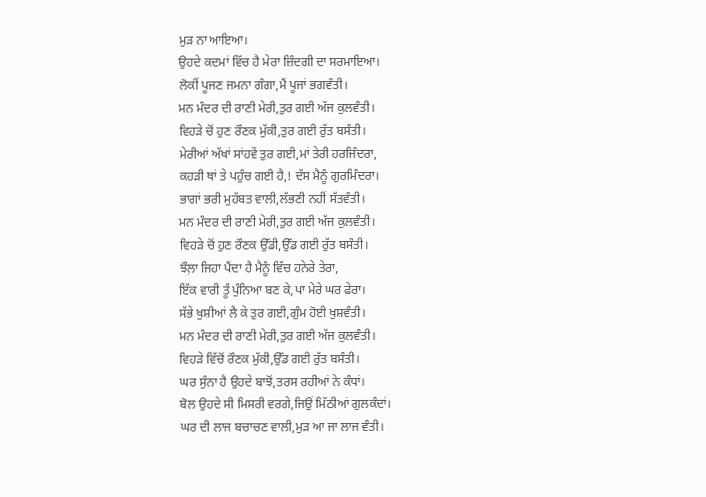ਮੁੜ ਨਾ ਆਇਆ।
ਉਹਦੇ ਕਦਮਾਂ ਵਿੱਚ ਹੈ ਮੇਰਾ ਜ਼ਿੰਦਗੀ ਦਾ ਸਰਮਾਇਆ।
ਲੋਕੀਂ ਪੂਜਣ ਜਮਨਾ ਗੰਗਾ,ਮੈਂ ਪੂਜਾਂ ਭਗਵੰਤੀ।
ਮਨ ਮੰਦਰ ਦੀ ਰਾਣੀ ਮੇਰੀ,ਤੁਰ ਗਈ ਅੱਜ ਕੁਲਵੰਤੀ।
ਵਿਹੜੇ ਚੋਂ ਹੁਣ ਰੌਣਕ ਮੁੱਕੀ,ਤੁਰ ਗਈ ਰੁੱਤ ਬਸੰਤੀ।
ਮੇਰੀਆਂ ਅੱਖਾਂ ਸਾਂਹਵੇਂ ਤੁਰ ਗਈ,ਮਾਂ ਤੇਰੀ ਹਰਜਿੰਦਰਾ,
ਕਹੜੀ ਥਾਂ ਤੇ ਪਹੁੰਚ ਗਈ ਹੈ,! ਦੱਸ ਮੈਨੂੰ ਗੁਰਮਿੰਦਰਾ।
ਭਾਗਾਂ ਭਰੀ ਮੁਹੱਬਤ ਵਾਲੀ,ਲੱਭਣੀ ਨਹੀਂ ਸੱਤਵੰਤੀ।
ਮਨ ਮੰਦਰ ਦੀ ਰਾਣੀ ਮੇਰੀ,ਤੁਰ ਗਈ ਅੱਜ ਕੁਲਵੰਤੀ।
ਵਿਹੜੇ ਚੋਂ ਹੁਣ ਰੌਣਕ ਉੱਡੀ,ਉੱਡ ਗਈ ਰੁੱਤ ਬਸੰਤੀ।
ਝੌਲ਼ਾ ਜਿਹਾ ਪੈਂਦਾ ਹੈ ਮੈਨੂੰ ਵਿੱਚ ਹਨੇਰੇ ਤੇਰਾ,
ਇੱਕ ਵਾਰੀ ਤੂੰ ਪੁੰਨਿਆ ਬਣ ਕੇ,ਪਾ ਮੇਰੇ ਘਰ ਫੇਰਾ।
ਸੱਭੇ ਖੁਸ਼ੀਆਂ ਲੈ ਕੇ ਤੁਰ ਗਈ,ਗੁੰਮ ਹੋਈ ਖੁਸ਼ਵੰਤੀ।
ਮਨ ਮੰਦਰ ਦੀ ਰਾਣੀ ਮੇਰੀ,ਤੁਰ ਗਈ ਅੱਜ ਕੁਲਵੰਤੀ।
ਵਿਹੜੇ ਵਿੱਚੋਂ ਰੌਣਕ ਮੁੱਕੀ,ਉੱਡ ਗਈ ਰੁੱਤ ਬਸੰਤੀ।
ਘਰ ਸੁੰਨਾ ਹੈ ਉਹਦੇ ਬਾਝੋਂ,ਤਰਸ ਰਹੀਆਂ ਨੇ ਕੰਧਾਂ।
ਬੋਲ ਉਹਦੇ ਸੀ ਮਿਸਰੀ ਵਰਗੇ,ਜਿਉਂ ਮਿੱਠੀਆਂ ਗੁਲਕੰਦਾਂ।
ਘਰ ਦੀ ਲਾਜ ਬਚਾਚਣ ਵਾਲੀ,ਮੁੜ ਆ ਜਾ ਲਾਜ ਵੰਤੀ।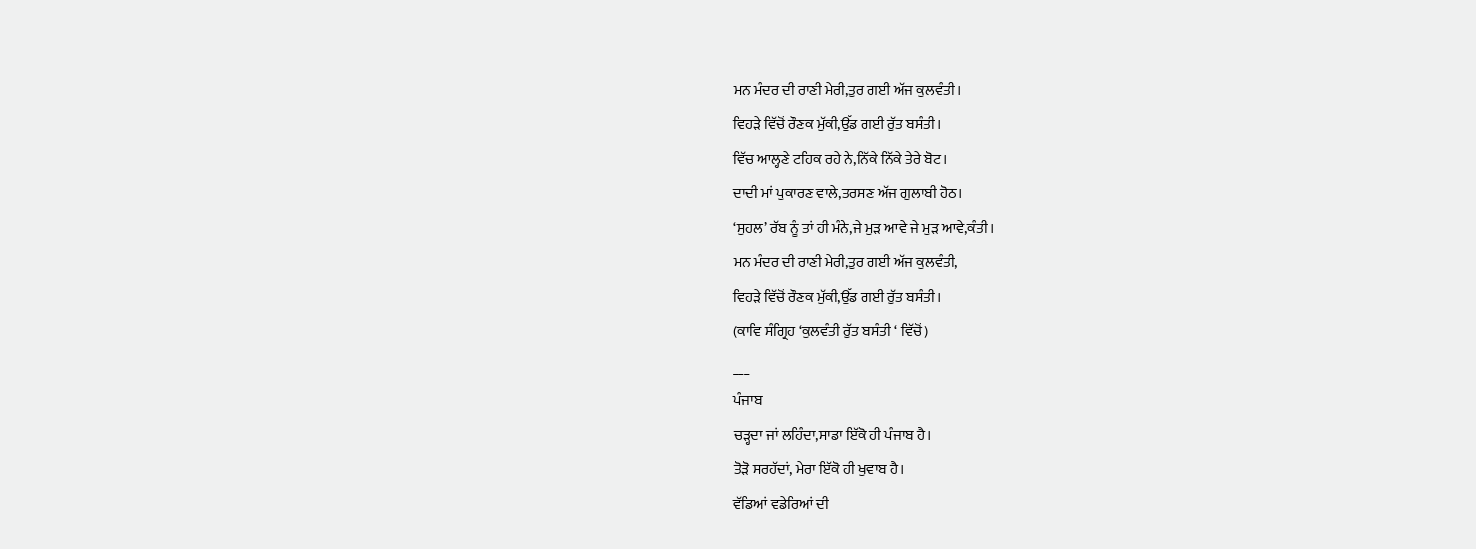ਮਨ ਮੰਦਰ ਦੀ ਰਾਣੀ ਮੇਰੀ,ਤੁਰ ਗਈ ਅੱਜ ਕੁਲਵੰਤੀ।
ਵਿਹੜੇ ਵਿੱਚੋਂ ਰੌਣਕ ਮੁੱਕੀ,ਉੱਡ ਗਈ ਰੁੱਤ ਬਸੰਤੀ।
ਵਿੱਚ ਆਲ੍ਹਣੇ ਟਹਿਕ ਰਹੇ ਨੇ,ਨਿੱਕੇ ਨਿੱਕੇ ਤੇਰੇ ਬੋਟ।
ਦਾਦੀ ਮਾਂ ਪੁਕਾਰਣ ਵਾਲੇ,ਤਰਸਣ ਅੱਜ ਗੁਲਾਬੀ ਹੋਠ।
‘ਸੁਹਲ’ ਰੱਬ ਨੂੰ ਤਾਂ ਹੀ ਮੰਨੇ,ਜੇ ਮੁੜ ਆਵੇ ਜੇ ਮੁੜ ਆਵੇ,ਕੰਤੀ।
ਮਨ ਮੰਦਰ ਦੀ ਰਾਣੀ ਮੇਰੀ,ਤੁਰ ਗਈ ਅੱਜ ਕੁਲਵੰਤੀ,
ਵਿਹੜੇ ਵਿੱਚੋਂ ਰੌਣਕ ਮੁੱਕੀ,ਉੱਡ ਗਈ ਰੁੱਤ ਬਸੰਤੀ।
(ਕਾਵਿ ਸੰਗ੍ਰਿਹ ‘ਕੁਲਵੰਤੀ ਰੁੱਤ ਬਸੰਤੀ ‘ ਵਿੱਚੋਂ)
___
ਪੰਜਾਬ
ਚੜ੍ਹਦਾ ਜਾਂ ਲਹਿੰਦਾ,ਸਾਡਾ ਇੱਕੋ ਹੀ ਪੰਜਾਬ ਹੈ।
ਤੋੜੋ ਸਰਹੱਦਾਂ, ਮੇਰਾ ਇੱਕੋ ਹੀ ਖੁਵਾਬ ਹੈ।
ਵੱਡਿਆਂ ਵਡੇਰਿਆਂ ਦੀ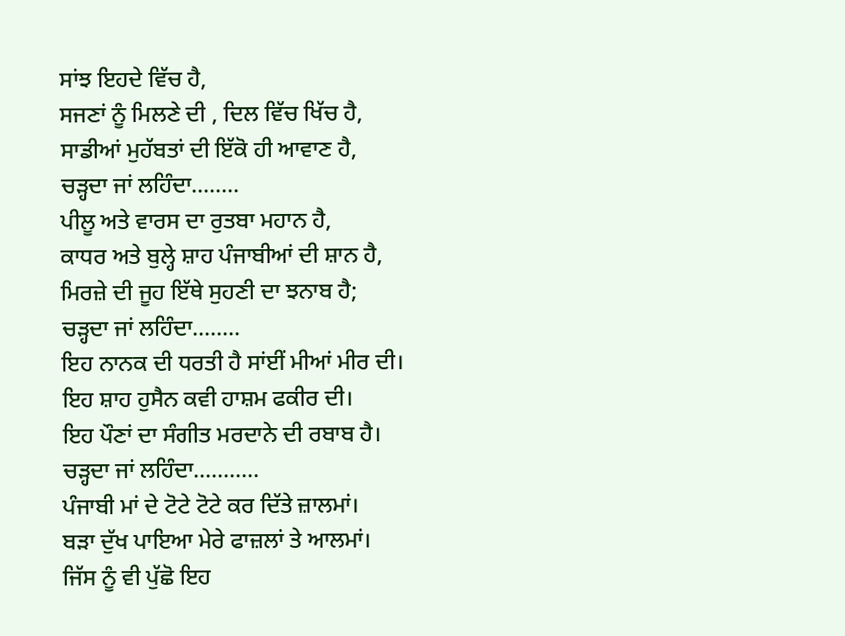ਸਾਂਝ ਇਹਦੇ ਵਿੱਚ ਹੈ,
ਸਜਣਾਂ ਨੂੰ ਮਿਲਣੇ ਦੀ , ਦਿਲ ਵਿੱਚ ਖਿੱਚ ਹੈ,
ਸਾਡੀਆਂ ਮੁਹੱਬਤਾਂ ਦੀ ਇੱਕੋ ਹੀ ਆਵਾਣ ਹੈ,
ਚੜ੍ਹਦਾ ਜਾਂ ਲਹਿੰਦਾ........
ਪੀਲੂ ਅਤੇ ਵਾਰਸ ਦਾ ਰੁਤਬਾ ਮਹਾਨ ਹੈ,
ਕਾਧਰ ਅਤੇ ਬੁਲ੍ਹੇ ਸ਼ਾਹ ਪੰਜਾਬੀਆਂ ਦੀ ਸ਼ਾਨ ਹੈ,
ਮਿਰਜ਼ੇ ਦੀ ਜੂਹ ਇੱਥੇ ਸੁਹਣੀ ਦਾ ਝਨਾਬ ਹੈ;
ਚੜ੍ਹਦਾ ਜਾਂ ਲਹਿੰਦਾ........
ਇਹ ਨਾਨਕ ਦੀ ਧਰਤੀ ਹੈ ਸਾਂਈਂ ਮੀਆਂ ਮੀਰ ਦੀ।
ਇਹ ਸ਼ਾਹ ਹੁਸੈਨ ਕਵੀ ਹਾਸ਼ਮ ਫਕੀਰ ਦੀ।
ਇਹ ਪੌਣਾਂ ਦਾ ਸੰਗੀਤ ਮਰਦਾਨੇ ਦੀ ਰਬਾਬ ਹੈ।
ਚੜ੍ਹਦਾ ਜਾਂ ਲਹਿੰਦਾ...........
ਪੰਜਾਬੀ ਮਾਂ ਦੇ ਟੋਟੇ ਟੋਟੇ ਕਰ ਦਿੱਤੇ ਜ਼ਾਲਮਾਂ।
ਬੜਾ ਦੁੱਖ ਪਾਇਆ ਮੇਰੇ ਫਾਜ਼ਲਾਂ ਤੇ ਆਲਮਾਂ।
ਜਿੱਸ ਨੂੰ ਵੀ ਪੁੱਛੋ ਇਹ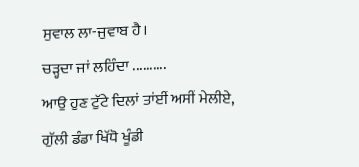ਸੁਵਾਲ ਲਾ-ਜੁਵਾਬ ਹੈ।
ਚੜ੍ਹਦਾ ਜਾਂ ਲਹਿੰਦਾ ..........
ਆਉ ਹੁਣ ਟੁੱਟੇ ਦਿਲਾਂ ਤਾਂਈਂ ਅਸੀਂ ਮੇਲੀਏ,
ਗੁੱਲੀ ਡੰਡਾ ਖਿੱਧੋ ਖੂੰਡੀ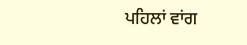ਪਹਿਲਾਂ ਵਾਂਗ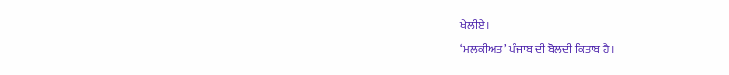ਖੇਲੀਏ।
‘ਮਲਕੀਅਤ’ ਪੰਜਾਬ ਦੀ ਬੋਲਦੀ ਕਿਤਾਬ ਹੈ।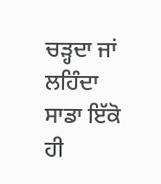ਚੜ੍ਹਦਾ ਜਾਂ ਲਹਿੰਦਾ ਸਾਡਾ ਇੱਕੋ ਹੀ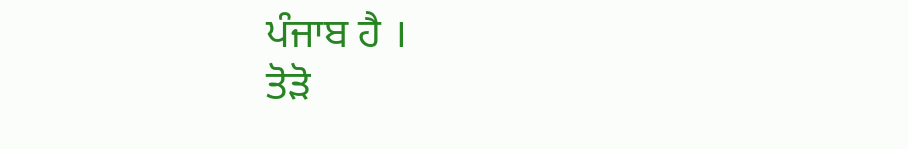ਪੰਜਾਬ ਹੈ ।
ਤੋੜੋ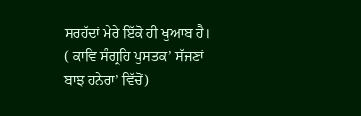ਸਰਹੱਦਾਂ ਮੇਰੇ ਇੱਕੋ ਹੀ ਖੁਆਬ ਹੈ।
( ਕਾਵਿ ਸੰਗ੍ਰਹਿ ਪੁਸਤਕ’ ਸੱਜਣਾਂ ਬਾਝ ਹਨੇਰਾ’ ਵਿੱਚੋਂ)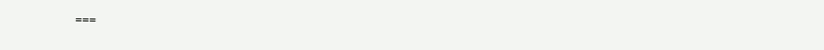===